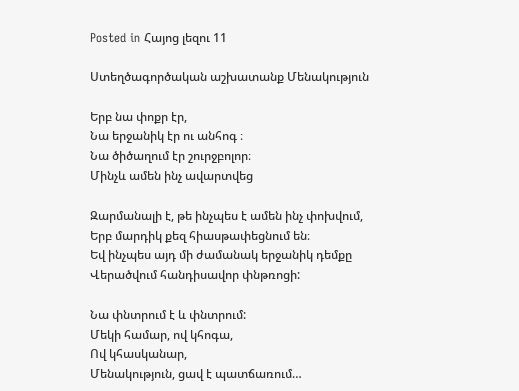Posted in Հայոց լեզու 11

Ստեղծագործական աշխատանք Մենակություն

Երբ նա փոքր էր,
Նա երջանիկ էր ու անհոգ ։
Նա ծիծաղում էր շուրջբոլոր։
Մինչև ամեն ինչ ավարտվեց

Զարմանալի է, թե ինչպես է ամեն ինչ փոխվում,
Երբ մարդիկ քեզ հիասթափեցնում են։
Եվ ինչպես այդ մի ժամանակ երջանիկ դեմքը
Վերածվում հանդիսավոր փնթռոցի:

Նա փնտրում է և փնտրում:
Մեկի համար, ով կհոգա,
Ով կհասկանար,
Մենակություն, ցավ է պատճառում…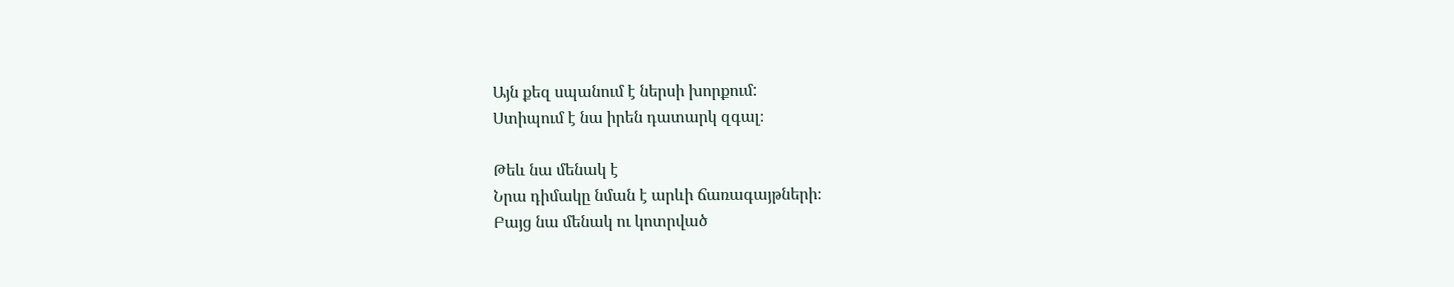Այն քեզ սպանում է ներսի խորքում:
Ստիպում է նա իրեն դատարկ զգալ։

Թեև նա մենակ է
Նրա դիմակը նման է արևի ճառագայթների։
Բայց նա մենակ ու կոտրված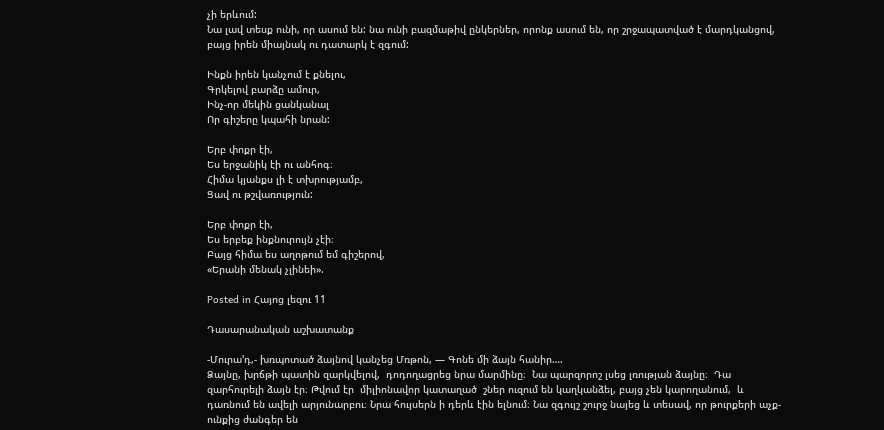չի երևում:
Նա լավ տեսք ունի, որ ասում են: նա ունի բազմաթիվ ընկերներ, որոնք ասում են, որ շրջապատված է մարդկանցով, բայց իրեն միայնակ ու դատարկ է զգում:

Ինքն իրեն կանչում է քնելու,
Գրկելով բարձը ամուր,
Ինչ-որ մեկին ցանկանալ
Որ գիշերը կպահի նրան:

Երբ փոքր էի,
Ես երջանիկ էի ու անհոգ։
Հիմա կյանքս լի է տխրությամբ,
Ցավ ու թշվառություն:

Երբ փոքր էի,
Ես երբեք ինքնուրույն չէի։
Բայց հիմա ես աղոթում եմ գիշերով,
«Երանի մենակ չլինեի».

Posted in Հայոց լեզու 11

Դասարանական աշխատանք

-Մուրա’դ,- խռպոտած ձայնով կանչեց Մռթոն, — Գոնե մի ձայն հանիր….
Ձայնը, խրճթի պատին զարկվելով,  դոդողացրեց նրա մարմինը։  Նա պարզորոշ լսեց լռության ձայնը։  Դա զարհուրելի ձայն էր։ Թվում էր  միլիոնավոր կատաղած  շներ ուզում են կաղկանձել, բայց չեն կարողանում,  և դառնում են ավելի արյունարբու։ Նրա հույսերն ի դերև էին ելնում։ Նա զգույշ շուրջ նայեց և տեսավ, որ թուրքերի աչք-ունքից ժանգեր են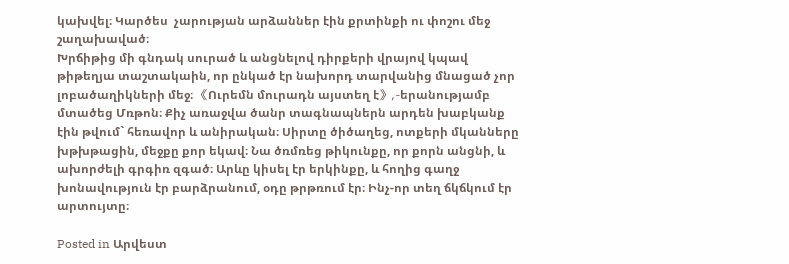կախվել։ Կարծես  չարության արձաններ էին քրտինքի ու փոշու մեջ շաղախաված։
Խրճիթից մի գնդակ սուրած և անցնելով դիրքերի վրայով կպավ թիթեղյա տաշտակաին, որ ընկած էր նախորդ տարվանից մնացած չոր լոբածաղիկների մեջ։ 《Ուրեմն մուրադն այստեղ է》,-երանությամբ մտածեց Մռթոն։ Քիչ առաջվա ծանր տագնապներն արդեն խաբկանք էին թվում` հեռավոր և անիրական։ Սիրտը ծիծաղեց, ոտքերի մկանները խթխթացին, մեջքը քոր եկավ։ Նա ծռմռեց թիկունքը, որ քորն անցնի, և ախորժելի գրգիռ զգած։ Արևը կիսել էր երկինքը, և հողից գաղջ խոնավություն էր բարձրանում, օդը թրթռում էր։ Ինչ-որ տեղ ճկճկում էր արտույտը։

Posted in Արվեստ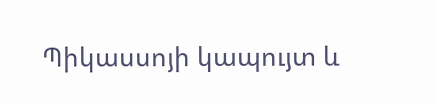Պիկասսոյի կապույտ և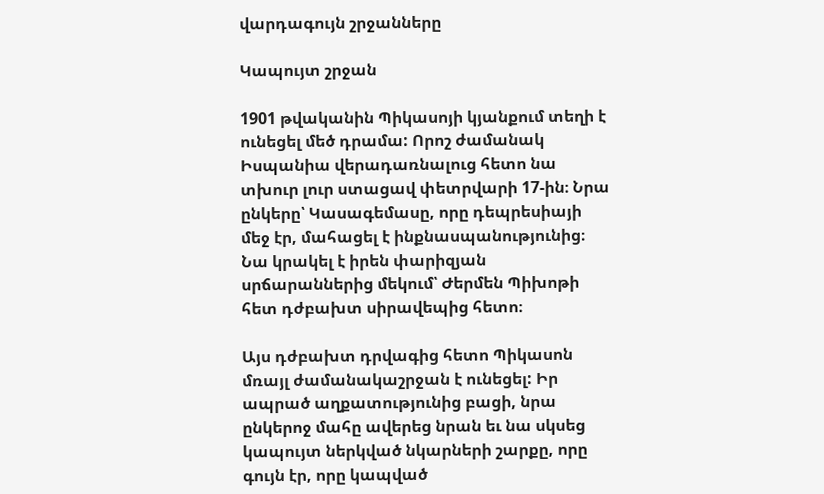վարդագույն շրջանները

Կապույտ շրջան

1901 թվականին Պիկասոյի կյանքում տեղի է ունեցել մեծ դրամա: Որոշ ժամանակ Իսպանիա վերադառնալուց հետո նա տխուր լուր ստացավ փետրվարի 17-ին։ Նրա ընկերը՝ Կասագեմասը, որը դեպրեսիայի մեջ էր, մահացել է ինքնասպանությունից։ Նա կրակել է իրեն փարիզյան սրճարաններից մեկում՝ Ժերմեն Պիխոթի հետ դժբախտ սիրավեպից հետո։

Այս դժբախտ դրվագից հետո Պիկասոն մռայլ ժամանակաշրջան է ունեցել: Իր ապրած աղքատությունից բացի, նրա ընկերոջ մահը ավերեց նրան եւ նա սկսեց կապույտ ներկված նկարների շարքը, որը գույն էր, որը կապված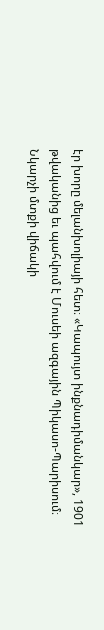էր խորը մելանխոլիայի հետ։ «Կապույտ ինքնադիմանկար», 1901 թվականից եւ պահվում է Մուսեի ազգային Պիկասո-Պարիսում։ Նկարչի մտքի վիճակի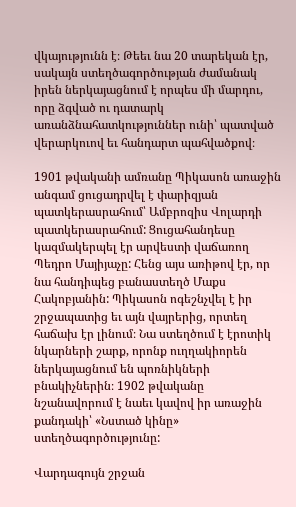վկայությունն է։ Թեեւ նա 20 տարեկան էր, սակայն ստեղծագործության ժամանակ իրեն ներկայացնում է որպես մի մարդու, որը ձգված ու դատարկ առանձնահատկություններ ունի՝ պատված վերարկուով եւ հանդարտ պահվածքով։

1901 թվականի ամռանը Պիկասոն առաջին անգամ ցուցադրվել է փարիզյան պատկերասրահում՝ Ամբրոզիս Վոլարդի պատկերասրահում: Ցուցահանդեսը կազմակերպել էր արվեստի վաճառող Պեդրո Մայիյաչը: Հենց այս առիթով էր, որ նա հանդիպեց բանաստեղծ Մաքս Հակոբյանին: Պիկասոն ոգեշնչվել է իր շրջապատից եւ այն վայրերից, որտեղ հաճախ էր լինում։ Նա ստեղծում է էրոտիկ նկարների շարք, որոնք ուղղակիորեն ներկայացնում են պոռնիկների բնակիչներին։ 1902 թվականը նշանավորում է նաեւ կավով իր առաջին քանդակի՝ «Նստած կինը» ստեղծագործությունը:

Վարդագույն շրջան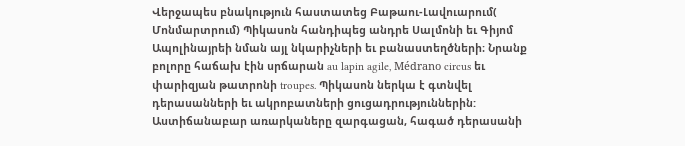Վերջապես բնակություն հաստատեց Բաթաու-Լավուարում( Մոնմարտրում) Պիկասոն հանդիպեց անդրե Սալմոնի եւ Գիյոմ Ապոլինայրեի նման այլ նկարիչների եւ բանաստեղծների։ Նրանք բոլորը հաճախ էին սրճարան au lapin agile, Médrano circus եւ փարիզյան թատրոնի troupes. Պիկասոն ներկա է գտնվել դերասանների եւ ակրոբատների ցուցադրություններին: Աստիճանաբար առարկաները զարգացան, հագած դերասանի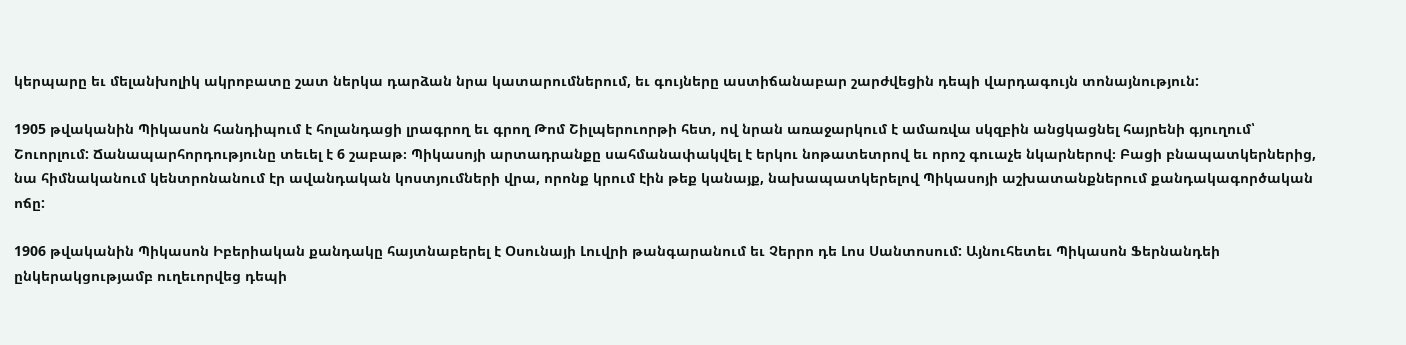կերպարը եւ մելանխոլիկ ակրոբատը շատ ներկա դարձան նրա կատարումներում, եւ գույները աստիճանաբար շարժվեցին դեպի վարդագույն տոնայնություն:

1905 թվականին Պիկասոն հանդիպում է հոլանդացի լրագրող եւ գրող Թոմ Շիլպերուորթի հետ, ով նրան առաջարկում է ամառվա սկզբին անցկացնել հայրենի գյուղում՝ Շուորլում: Ճանապարհորդությունը տեւել է 6 շաբաթ։ Պիկասոյի արտադրանքը սահմանափակվել է երկու նոթատետրով եւ որոշ գուաչե նկարներով։ Բացի բնապատկերներից, նա հիմնականում կենտրոնանում էր ավանդական կոստյումների վրա, որոնք կրում էին թեք կանայք, նախապատկերելով Պիկասոյի աշխատանքներում քանդակագործական ոճը:

1906 թվականին Պիկասոն Իբերիական քանդակը հայտնաբերել է Օսունայի Լուվրի թանգարանում եւ Չերրո դե Լոս Սանտոսում: Այնուհետեւ Պիկասոն Ֆերնանդեի ընկերակցությամբ ուղեւորվեց դեպի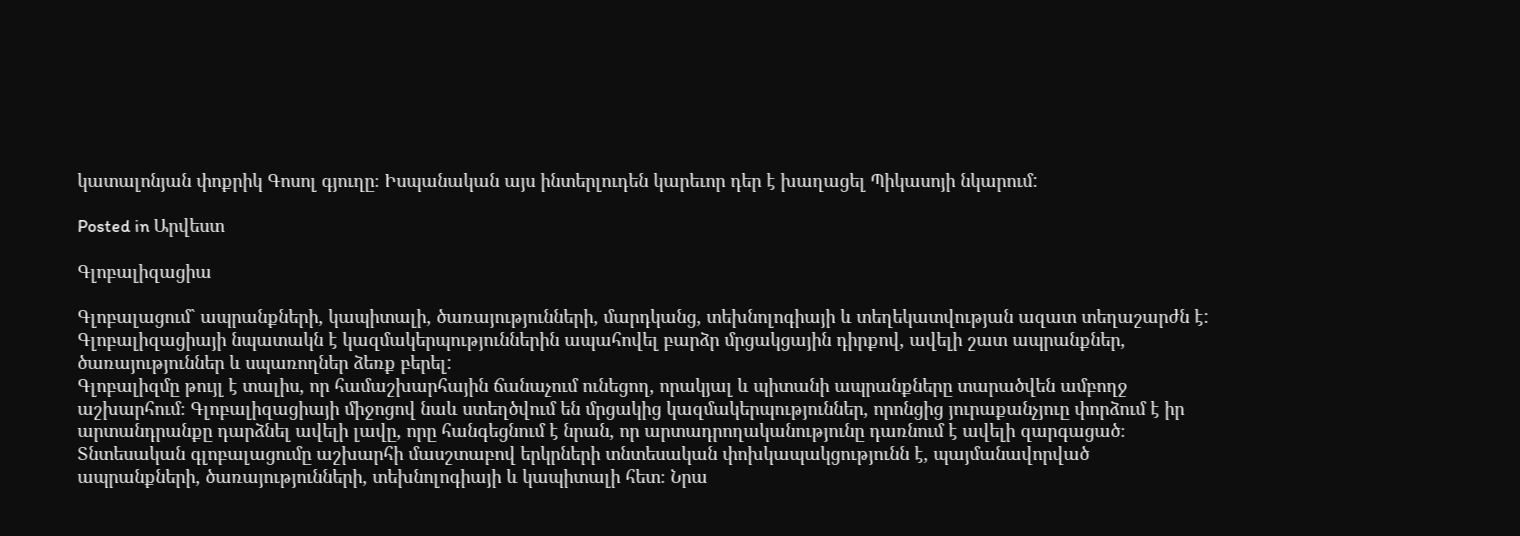կատալոնյան փոքրիկ Գոսոլ գյուղը։ Իսպանական այս ինտերլուդեն կարեւոր դեր է խաղացել Պիկասոյի նկարում:

Posted in Արվեստ

Գլոբալիզացիա

Գլոբալացում` ապրանքների, կապիտալի, ծառայությունների, մարդկանց, տեխնոլոգիայի և տեղեկատվության ազատ տեղաշարժն է: Գլոբալիզացիայի նպատակն է կազմակերպություններին ապահովել բարձր մրցակցային դիրքով, ավելի շատ ապրանքներ, ծառայություններ և սպառողներ ձեռք բերել:
Գլոբալիզմը թույլ է տալիս, որ համաշխարհային ճանաչում ունեցող, որակյալ և պիտանի ապրանքները տարածվեն ամբողջ աշխարհում։ Գլոբալիզացիայի միջոցով նաև ստեղծվում են մրցակից կազմակերպություններ, որոնցից յուրաքանչյուը փորձում է իր արտանդրանքը դարձնել ավելի լավը, որը հանգեցնում է նրան, որ արտադրողականությունը դառնում է ավելի զարգացած։
Տնտեսական գլոբալացումը աշխարհի մասշտաբով երկրների տնտեսական փոխկապակցությունն է, պայմանավորված ապրանքների, ծառայությունների, տեխնոլոգիայի և կապիտալի հետ։ Նրա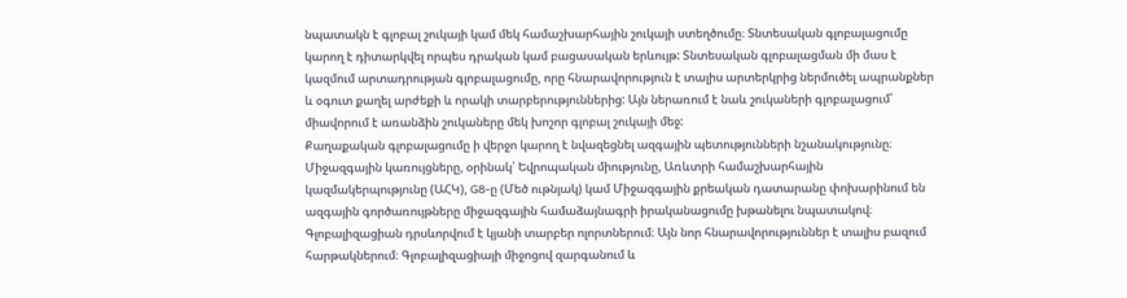նպատակն է գլոբալ շուկայի կամ մեկ համաշխարհային շուկայի ստեղծումը։ Տնտեսական գլոբալացումը կարող է դիտարկվել որպես դրական կամ բացասական երևույթ: Տնտեսական գլոբալացման մի մաս է կազմում արտադրության գլոբալացումը, որը հնարավորություն է տալիս արտերկրից ներմուծել ապրանքներ և օգուտ քաղել արժեքի և որակի տարբերություններից: Այն ներառում է նաև շուկաների գլոբալացում՝ միավորում է առանձին շուկաները մեկ խոշոր գլոբալ շուկայի մեջ:
Քաղաքական գլոբալացումը ի վերջո կարող է նվազեցնել ազգային պետությունների նշանակությունը։ Միջազգային կառույցները, օրինակ՝ Եվրոպական միությունը, Առևտրի համաշխարհային կազմակերպությունը (ԱՀԿ), G8-ը (Մեծ ութնյակ) կամ Միջազգային քրեական դատարանը փոխարինում են ազգային գործառույթները միջազգային համաձայնագրի իրականացումը խթանելու նպատակով։
Գլոբալիզացիան դրսևորվում է կյանի տարբեր ոլորտներում։ Այն նոր հնարավորություններ է տալիս բազում հարթակներում։ Գլոբալիզացիայի միջոցով զարգանում և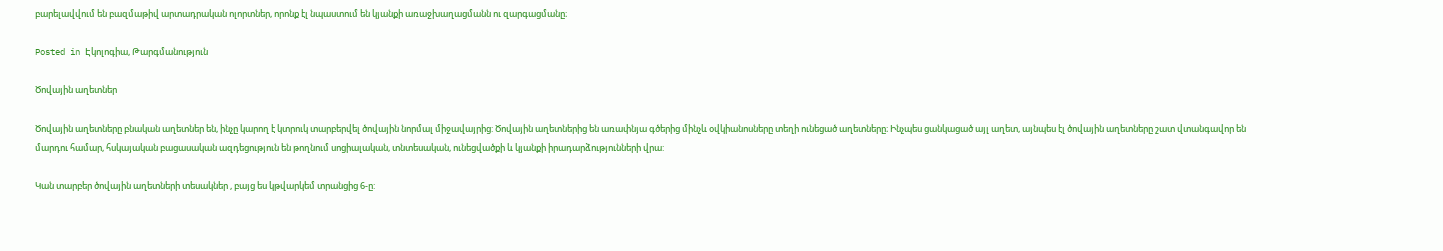բարելավվում են բազմաթիվ արտադրական ոլորտներ, որոնք էլ նպաստում են կյանքի առաջխաղացմանն ու զարգացմանը։

Posted in Էկոլոգիա, Թարգմանություն

Ծովային աղետներ

Ծովային աղետները բնական աղետներ են, ինչը կարող է կտրուկ տարբերվել ծովային նորմալ միջավայրից: Ծովային աղետներից են առափնյա գծերից մինչև օվկիանոսները տեղի ունեցած աղետները։ Ինչպես ցանկացած այլ աղետ, այնպես էլ ծովային աղետները շատ վտանգավոր են մարդու համար, հսկայական բացասական ազդեցություն են թողնում սոցիալական, տնտեսական, ունեցվածքի և կյանքի իրադարձությունների վրա:

Կան տարբեր ծովային աղետների տեսակներ , բայց ես կթվարկեմ տրանցից 6-ը: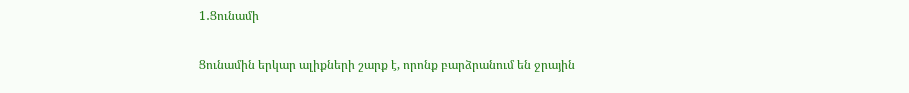1․Ցունամի

Ցունամին երկար ալիքների շարք է, որոնք բարձրանում են ջրային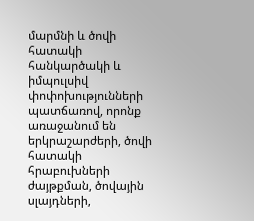մարմնի և ծովի հատակի հանկարծակի և իմպուլսիվ փոփոխությունների պատճառով, որոնք առաջանում են երկրաշարժերի, ծովի հատակի հրաբուխների ժայթքման, ծովային սլայդների,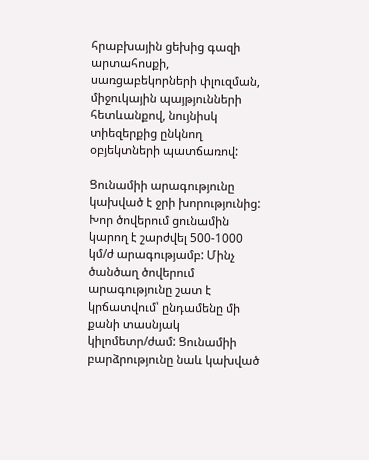հրաբխային ցեխից գազի արտահոսքի, սառցաբեկորների փլուզման, միջուկային պայթյունների հետևանքով, նույնիսկ տիեզերքից ընկնող օբյեկտների պատճառով:

Ցունամիի արագությունը կախված է ջրի խորությունից: Խոր ծովերում ցունամին կարող է շարժվել 500-1000 կմ/ժ արագությամբ: Մինչ ծանծաղ ծովերում արագությունը շատ է կրճատվում՝ ընդամենը մի քանի տասնյակ կիլոմետր/ժամ: Ցունամիի բարձրությունը նաև կախված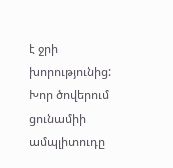է ջրի խորությունից: Խոր ծովերում ցունամիի ամպլիտուդը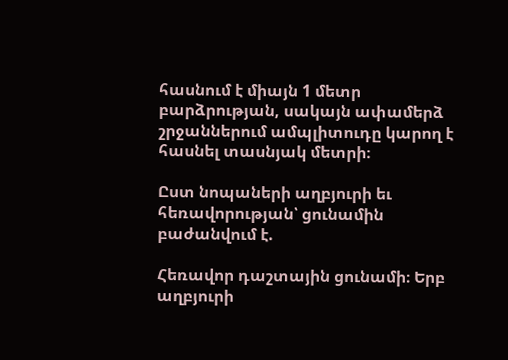հասնում է միայն 1 մետր բարձրության, սակայն ափամերձ շրջաններում ամպլիտուդը կարող է հասնել տասնյակ մետրի։

Ըստ նոպաների աղբյուրի եւ հեռավորության՝ ցունամին բաժանվում է.

Հեռավոր դաշտային ցունամի։ Երբ աղբյուրի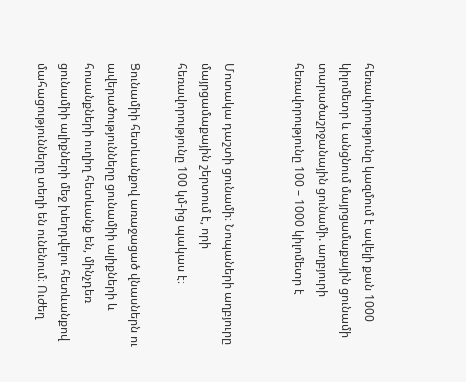հեռավորությունը կազմում է ավելի քան 1000 կիլոմետր և անցնում մայրցամաքային ցունամի տարածաշրջանային ցունամի. աղբյուրի հեռավորությունը 100 – 1000 կիլոմետր է


Մոտակա դաշտի ցունամի։ Նոպաների աղբյուրը մայրցամաքային շերտում է, որի հեռավորությունը 100 կմ-ից պակաս է։

Ցունամիի հետևանքով առաջացած վնասներն ու ավերածությունները ցունամիի ալիքների և հոսանքների ուղիղ հետևանք են, մինչդեռ ցունամիի ալիքների մեջ խեղդվելու հետևանքով մահացությունները տեղի են ունենում։ Ուժեղ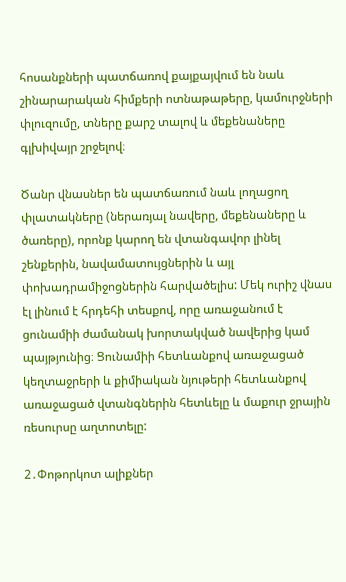հոսանքների պատճառով քայքայվում են նաև շինարարական հիմքերի ոտնաթաթերը, կամուրջների փլուզումը, տները քարշ տալով և մեքենաները գլխիվայր շրջելով։

Ծանր վնասներ են պատճառում նաև լողացող փլատակները (ներառյալ նավերը, մեքենաները և ծառերը), որոնք կարող են վտանգավոր լինել շենքերին, նավամատույցներին և այլ փոխադրամիջոցներին հարվածելիս: Մեկ ուրիշ վնաս էլ լինում է հրդեհի տեսքով, որը առաջանում է ցունամիի ժամանակ խորտակված նավերից կամ պայթյունից։ Ցունամիի հետևանքով առաջացած կեղտաջրերի և քիմիական նյութերի հետևանքով առաջացած վտանգներին հետևելը և մաքուր ջրային ռեսուրսը աղտոտելը:

2․Փոթորկոտ ալիքներ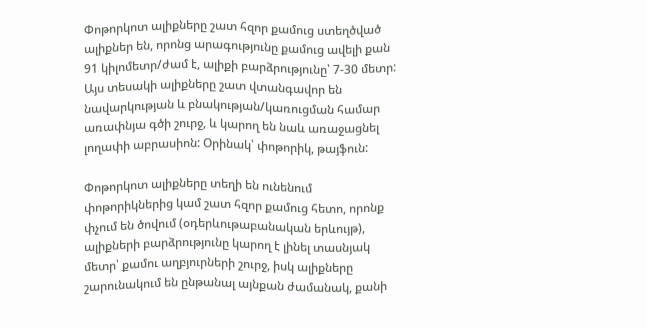Փոթորկոտ ալիքները շատ հզոր քամուց ստեղծված ալիքներ են, որոնց արագությունը քամուց ավելի քան 91 կիլոմետր/ժամ է, ալիքի բարձրությունը՝ 7-30 մետր: Այս տեսակի ալիքները շատ վտանգավոր են նավարկության և բնակության/կառուցման համար առափնյա գծի շուրջ, և կարող են նաև առաջացնել լողափի աբրասիոն: Օրինակ՝ փոթորիկ, թայֆուն:

Փոթորկոտ ալիքները տեղի են ունենում փոթորիկներից կամ շատ հզոր քամուց հետո, որոնք փչում են ծովում (օդերևութաբանական երևույթ), ալիքների բարձրությունը կարող է լինել տասնյակ մետր՝ քամու աղբյուրների շուրջ, իսկ ալիքները շարունակում են ընթանալ այնքան ժամանակ, քանի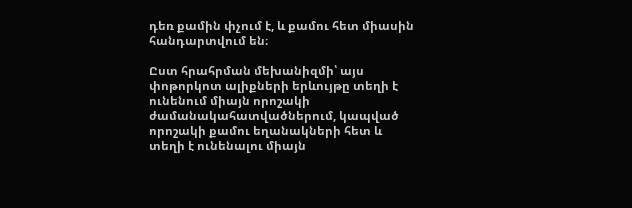դեռ քամին փչում է, և քամու հետ միասին հանդարտվում են։

Ըստ հրահրման մեխանիզմի՝ այս փոթորկոտ ալիքների երևույթը տեղի է ունենում միայն որոշակի ժամանակահատվածներում, կապված որոշակի քամու եղանակների հետ և տեղի է ունենալու միայն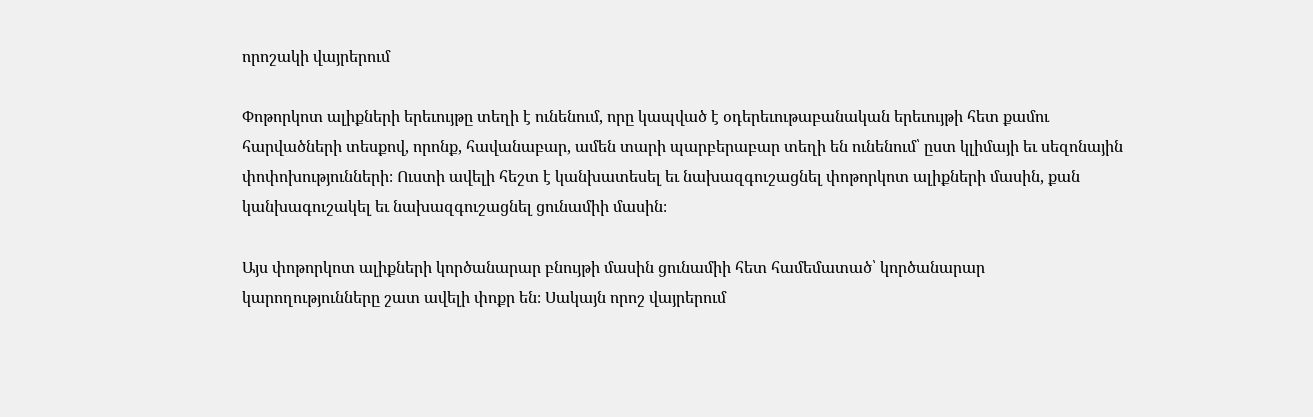որոշակի վայրերում

Փոթորկոտ ալիքների երեւույթը տեղի է ունենում, որը կապված է օդերեւութաբանական երեւույթի հետ քամու հարվածների տեսքով, որոնք, հավանաբար, ամեն տարի պարբերաբար տեղի են ունենում՝ ըստ կլիմայի եւ սեզոնային փոփոխությունների։ Ուստի ավելի հեշտ է կանխատեսել եւ նախազգուշացնել փոթորկոտ ալիքների մասին, քան կանխագուշակել եւ նախազգուշացնել ցունամիի մասին։

Այս փոթորկոտ ալիքների կործանարար բնույթի մասին ցունամիի հետ համեմատած՝ կործանարար կարողությունները շատ ավելի փոքր են։ Սակայն որոշ վայրերում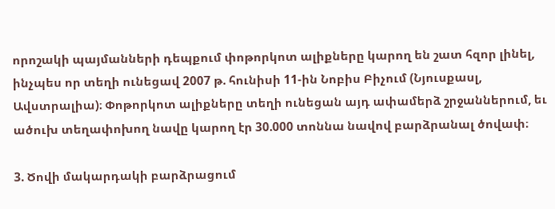որոշակի պայմանների դեպքում փոթորկոտ ալիքները կարող են շատ հզոր լինել, ինչպես որ տեղի ունեցավ 2007 թ. հունիսի 11-ին Նոբիս Բիչում (Նյուսքասլ, Ավստրալիա)։ Փոթորկոտ ալիքները տեղի ունեցան այդ ափամերձ շրջաններում, եւ ածուխ տեղափոխող նավը կարող էր 30.000 տոննա նավով բարձրանալ ծովափ։

3. Ծովի մակարդակի բարձրացում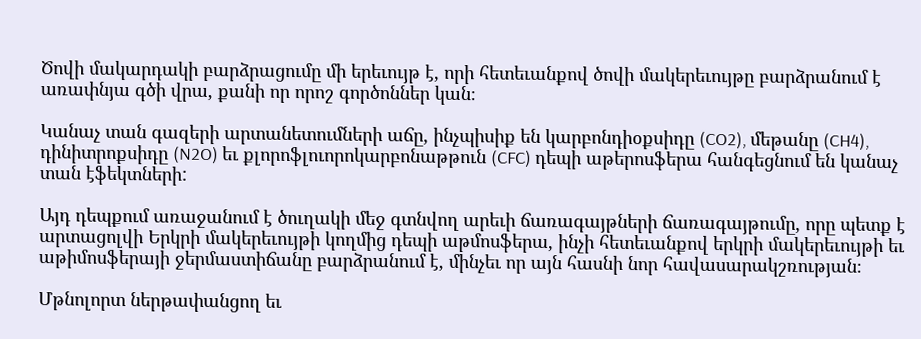Ծովի մակարդակի բարձրացումը մի երեւույթ է, որի հետեւանքով ծովի մակերեւույթը բարձրանում է առափնյա գծի վրա, քանի որ որոշ գործոններ կան։

Կանաչ տան գազերի արտանետումների աճը, ինչպիսիք են կարբոնդիօքսիդը (CO2), մեթանը (CH4), դինիտրոքսիդը (N2O) եւ քլորոֆլուորոկարբոնաթթուն (CFC) դեպի աթերոսֆերա հանգեցնում են կանաչ տան էֆեկտների:

Այդ դեպքում առաջանում է ծուղակի մեջ գտնվող արեւի ճառագայթների ճառագայթումը, որը պետք է արտացոլվի Երկրի մակերեւույթի կողմից դեպի աթմոսֆերա, ինչի հետեւանքով երկրի մակերեւույթի եւ աթիմոսֆերայի ջերմաստիճանը բարձրանում է, մինչեւ որ այն հասնի նոր հավասարակշռության։

Մթնոլորտ ներթափանցող եւ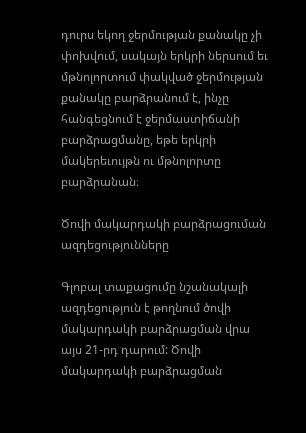դուրս եկող ջերմության քանակը չի փոխվում, սակայն երկրի ներսում եւ մթնոլորտում փակված ջերմության քանակը բարձրանում է, ինչը հանգեցնում է ջերմաստիճանի բարձրացմանը, եթե երկրի մակերեւույթն ու մթնոլորտը բարձրանան։

Ծովի մակարդակի բարձրացուման ազդեցությունները

Գլոբալ տաքացումը նշանակալի ազդեցություն է թողնում ծովի մակարդակի բարձրացման վրա այս 21-րդ դարում: Ծովի մակարդակի բարձրացման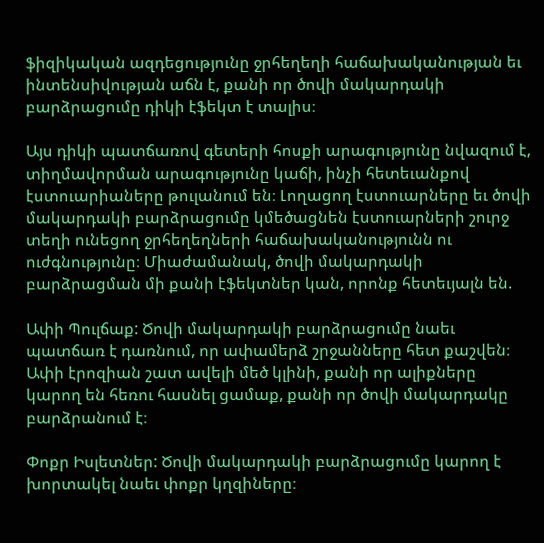ֆիզիկական ազդեցությունը ջրհեղեղի հաճախականության եւ ինտենսիվության աճն է, քանի որ ծովի մակարդակի բարձրացումը դիկի էֆեկտ է տալիս։

Այս դիկի պատճառով գետերի հոսքի արագությունը նվազում է, տիղմավորման արագությունը կաճի, ինչի հետեւանքով էստուարիաները թուլանում են։ Լողացող էստուարները եւ ծովի մակարդակի բարձրացումը կմեծացնեն էստուարների շուրջ տեղի ունեցող ջրհեղեղների հաճախականությունն ու ուժգնությունը։ Միաժամանակ, ծովի մակարդակի բարձրացման մի քանի էֆեկտներ կան, որոնք հետեւյալն են.

Ափի Պուլճաք: Ծովի մակարդակի բարձրացումը նաեւ պատճառ է դառնում, որ ափամերձ շրջանները հետ քաշվեն։ Ափի էրոզիան շատ ավելի մեծ կլինի, քանի որ ալիքները կարող են հեռու հասնել ցամաք, քանի որ ծովի մակարդակը բարձրանում է։

Փոքր Իսլետներ: Ծովի մակարդակի բարձրացումը կարող է խորտակել նաեւ փոքր կղզիները։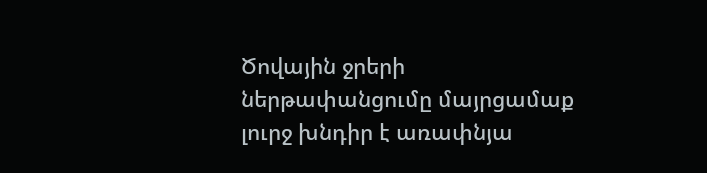Ծովային ջրերի ներթափանցումը մայրցամաք լուրջ խնդիր է առափնյա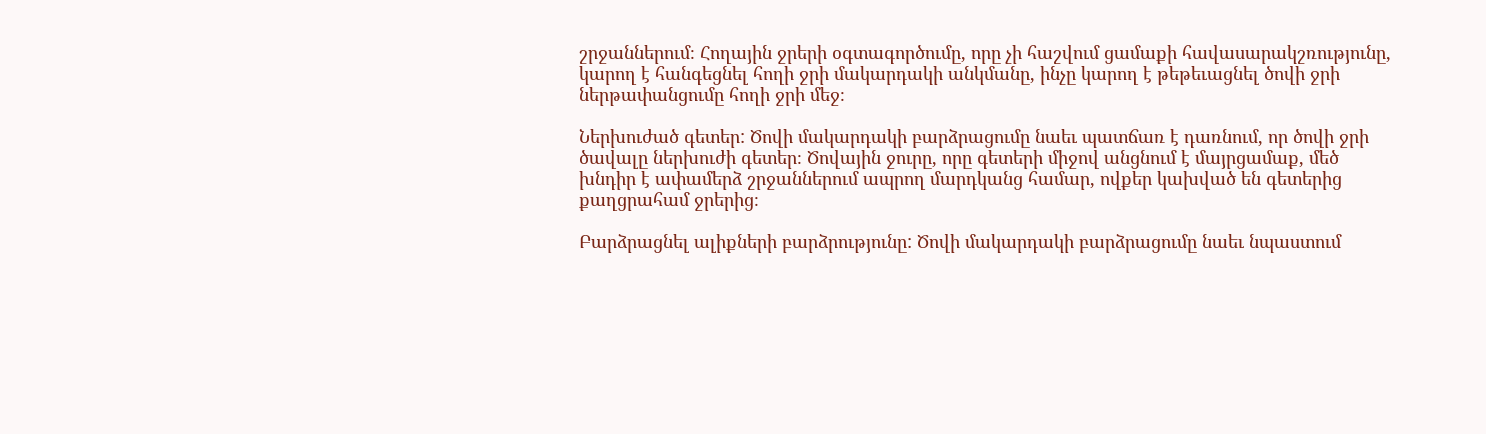շրջաններում։ Հողային ջրերի օգտագործումը, որը չի հաշվում ցամաքի հավասարակշռությունը, կարող է հանգեցնել հողի ջրի մակարդակի անկմանը, ինչը կարող է թեթեւացնել ծովի ջրի ներթափանցումը հողի ջրի մեջ։

Ներխուժած գետեր: Ծովի մակարդակի բարձրացումը նաեւ պատճառ է դառնում, որ ծովի ջրի ծավալը ներխուժի գետեր։ Ծովային ջուրը, որը գետերի միջով անցնում է մայրցամաք, մեծ խնդիր է ափամերձ շրջաններում ապրող մարդկանց համար, ովքեր կախված են գետերից քաղցրահամ ջրերից։

Բարձրացնել ալիքների բարձրությունը: Ծովի մակարդակի բարձրացումը նաեւ նպաստում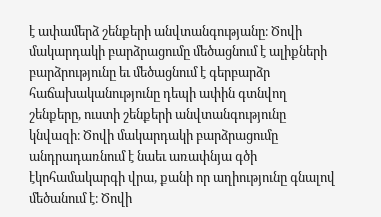է ափամերձ շենքերի անվտանգությանը։ Ծովի մակարդակի բարձրացումը մեծացնում է ալիքների բարձրությունը եւ մեծացնում է գերբարձր հաճախականությունը դեպի ափին գտնվող շենքերը, ուստի շենքերի անվտանգությունը կնվազի։ Ծովի մակարդակի բարձրացումը անդրադառնում է նաեւ առափնյա գծի էկոհամակարգի վրա, քանի որ աղիությունը գնալով մեծանում է։ Ծովի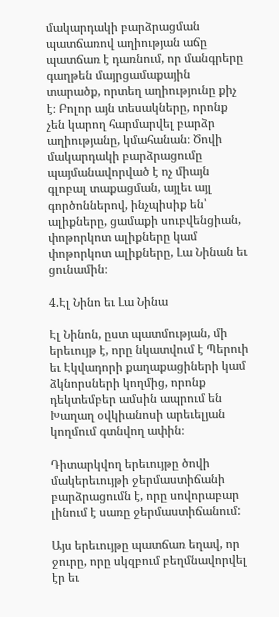մակարդակի բարձրացման պատճառով աղիության աճը պատճառ է դառնում, որ մանգրերը գաղթեն մայրցամաքային տարածք, որտեղ աղիությունը քիչ է։ Բոլոր այն տեսակները, որոնք չեն կարող հարմարվել բարձր աղիությանը, կմահանան։ Ծովի մակարդակի բարձրացումը պայմանավորված է ոչ միայն գլոբալ տաքացման, այլեւ այլ գործոններով, ինչպիսիք են՝ ալիքները, ցամաքի սուբվենցիան, փոթորկոտ ալիքները կամ փոթորկոտ ալիքները, Լա Նինան եւ ցունամին։

4.Էլ Նինո եւ Լա Նինա

Էլ Նինոն, ըստ պատմության, մի երեւույթ է, որը նկատվում է Պերուի եւ Էկվադորի քաղաքացիների կամ ձկնորսների կողմից, որոնք դեկտեմբեր ամսին ապրում են Խաղաղ օվկիանոսի արեւելյան կողմում գտնվող ափին։

Դիտարկվող երեւույթը ծովի մակերեւույթի ջերմաստիճանի բարձրացումն է, որը սովորաբար լինում է սառը ջերմաստիճանում:

Այս երեւույթը պատճառ եղավ, որ ջուրը, որը սկզբում բեղմնավորվել էր եւ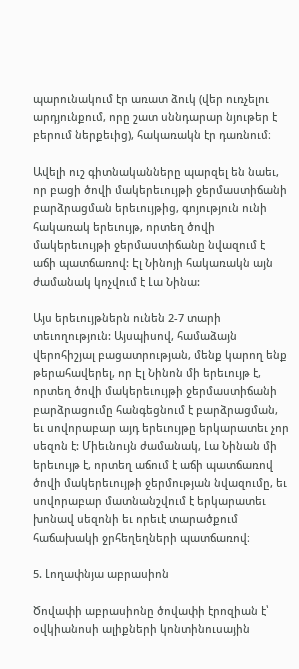պարունակում էր առատ ձուկ (վեր ուռչելու արդյունքում, որը շատ սննդարար նյութեր է բերում ներքեւից), հակառակն էր դառնում։

Ավելի ուշ գիտնականները պարզել են նաեւ, որ բացի ծովի մակերեւույթի ջերմաստիճանի բարձրացման երեւույթից, գոյություն ունի հակառակ երեւույթ, որտեղ ծովի մակերեւույթի ջերմաստիճանը նվազում է աճի պատճառով: Էլ Նինոյի հակառակն այն ժամանակ կոչվում է Լա Նինա:

Այս երեւույթներն ունեն 2-7 տարի տեւողություն: Այսպիսով, համաձայն վերոհիշյալ բացատրության, մենք կարող ենք թերահավերել, որ Էլ Նինոն մի երեւույթ է, որտեղ ծովի մակերեւույթի ջերմաստիճանի բարձրացումը հանգեցնում է բարձրացման, եւ սովորաբար այդ երեւույթը երկարատեւ չոր սեզոն է: Միեւնույն ժամանակ, Լա Նինան մի երեւույթ է, որտեղ աճում է աճի պատճառով ծովի մակերեւույթի ջերմության նվազումը, եւ սովորաբար մատնանշվում է երկարատեւ խոնավ սեզոնի եւ որեւէ տարածքում հաճախակի ջրհեղեղների պատճառով։

5. Լողափնյա աբրասիոն

Ծովափի աբրասիոնը ծովափի էրոզիան է՝ օվկիանոսի ալիքների կոնտինուսային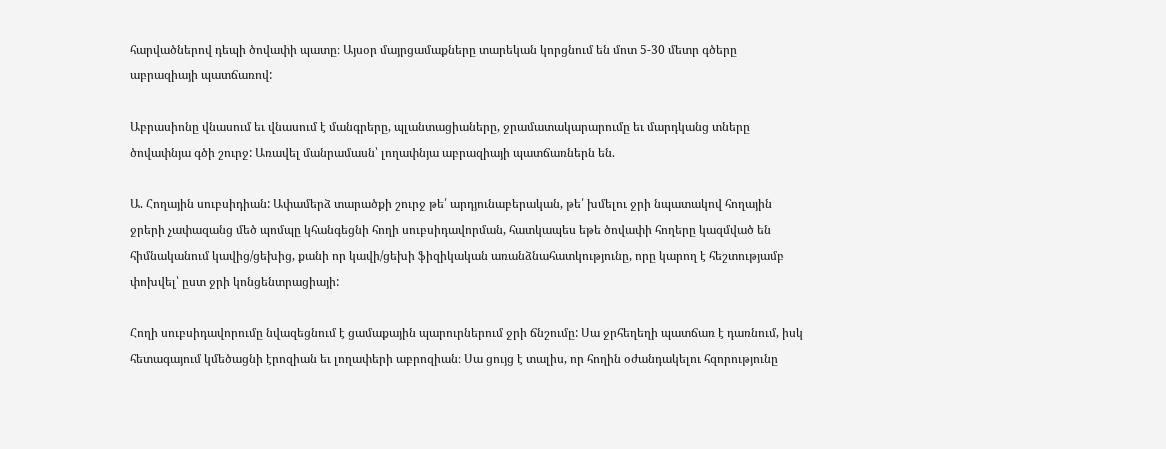հարվածներով դեպի ծովափի պատը։ Այսօր մայրցամաքները տարեկան կորցնում են մոտ 5-30 մետր գծերը աբրազիայի պատճառով:

Աբրասիոնը վնասում եւ վնասում է մանգրերը, պլանտացիաները, ջրամատակարարումը եւ մարդկանց տները ծովափնյա գծի շուրջ: Առավել մանրամասն՝ լողափնյա աբրազիայի պատճառներն են.

Ա. Հողային սուբսիդիան: Ափամերձ տարածքի շուրջ թե՛ արդյունաբերական, թե՛ խմելու ջրի նպատակով հողային ջրերի չափազանց մեծ պոմպը կհանգեցնի հողի սուբսիդավորման, հատկապես եթե ծովափի հողերը կազմված են հիմնականում կավից/ցեխից, քանի որ կավի/ցեխի ֆիզիկական առանձնահատկությունը, որը կարող է հեշտությամբ փոխվել՝ ըստ ջրի կոնցենտրացիայի:

Հողի սուբսիդավորումը նվազեցնում է ցամաքային պարուրներում ջրի ճնշումը: Սա ջրհեղեղի պատճառ է դառնում, իսկ հետագայում կմեծացնի էրոզիան եւ լողափերի աբրոզիան։ Սա ցույց է տալիս, որ հողին օժանդակելու հզորությունը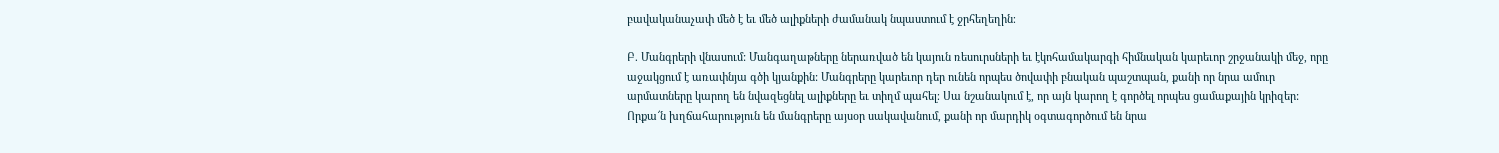բավականաչափ մեծ է եւ մեծ ալիքների ժամանակ նպաստում է ջրհեղեղին։

Բ. Մանգրերի վնասում: Մանգաղաթները ներառված են կայուն ռեսուրսների եւ էկոհամակարգի հիմնական կարեւոր շրջանակի մեջ, որը աջակցում է առափնյա գծի կյանքին: Մանգրերը կարեւոր դեր ունեն որպես ծովափի բնական պաշտպան, քանի որ նրա ամուր արմատները կարող են նվազեցնել ալիքները եւ տիղմ պահել։ Սա նշանակում է, որ այն կարող է գործել որպես ցամաքային կրիզեր: Որքա՜ն խղճահարություն են մանգրերը այսօր սակավանում, քանի որ մարդիկ օգտագործում են նրա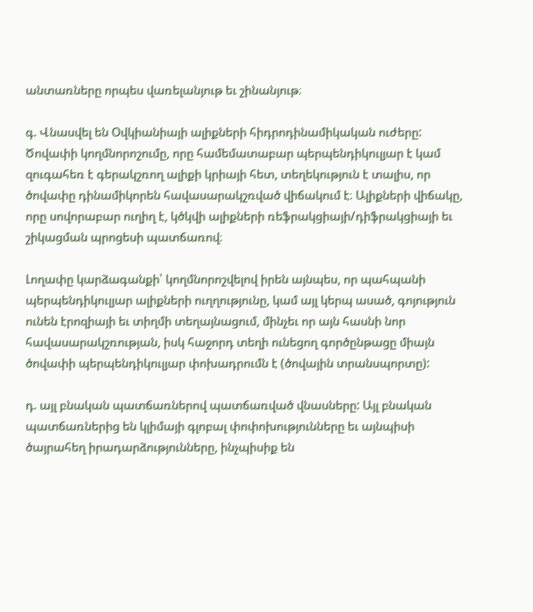անտառները որպես վառելանյութ եւ շինանյութ։

գ. Վնասվել են Օվկիանիայի ալիքների հիդրոդինամիկական ուժերը: Ծովափի կողմնորոշումը, որը համեմատաբար պերպենդիկուլյար է կամ զուգահեռ է գերակշռող ալիքի կրիայի հետ, տեղեկություն է տալիս, որ ծովափը դինամիկորեն հավասարակշռված վիճակում է։ Ալիքների վիճակը, որը սովորաբար ուղիղ է, կծկվի ալիքների ռեֆրակցիայի/դիֆրակցիայի եւ շիկացման պրոցեսի պատճառով։

Լողափը կարձագանքի՝ կողմնորոշվելով իրեն այնպես, որ պահպանի պերպենդիկուլյար ալիքների ուղղությունը, կամ այլ կերպ ասած, գոյություն ունեն էրոզիայի եւ տիղմի տեղայնացում, մինչեւ որ այն հասնի նոր հավասարակշռության, իսկ հաջորդ տեղի ունեցող գործընթացը միայն ծովափի պերպենդիկուլյար փոխադրումն է (ծովային տրանսպորտը):

դ. այլ բնական պատճառներով պատճառված վնասները: Այլ բնական պատճառներից են կլիմայի գլոբալ փոփոխությունները եւ այնպիսի ծայրահեղ իրադարձությունները, ինչպիսիք են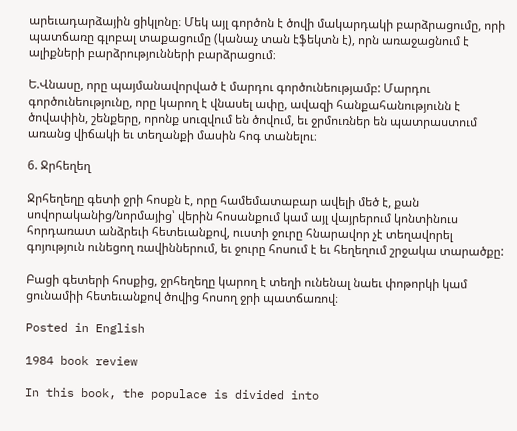արեւադարձային ցիկլոնը։ Մեկ այլ գործոն է ծովի մակարդակի բարձրացումը, որի պատճառը գլոբալ տաքացումը (կանաչ տան էֆեկտն է), որն առաջացնում է ալիքների բարձրությունների բարձրացում։

Ե.Վնասը, որը պայմանավորված է մարդու գործունեությամբ: Մարդու գործունեությունը, որը կարող է վնասել ափը, ավազի հանքահանությունն է ծովափին, շենքերը, որոնք սուզվում են ծովում, եւ ջրմուռներ են պատրաստում առանց վիճակի եւ տեղանքի մասին հոգ տանելու։

6. Ջրհեղեղ

Ջրհեղեղը գետի ջրի հոսքն է, որը համեմատաբար ավելի մեծ է, քան սովորականից/նորմայից՝ վերին հոսանքում կամ այլ վայրերում կոնտինուս հորդառատ անձրեւի հետեւանքով, ուստի ջուրը հնարավոր չէ տեղավորել գոյություն ունեցող ռավիններում, եւ ջուրը հոսում է եւ հեղեղում շրջակա տարածքը:

Բացի գետերի հոսքից, ջրհեղեղը կարող է տեղի ունենալ նաեւ փոթորկի կամ ցունամիի հետեւանքով ծովից հոսող ջրի պատճառով։

Posted in English

1984 book review

In this book, the populace is divided into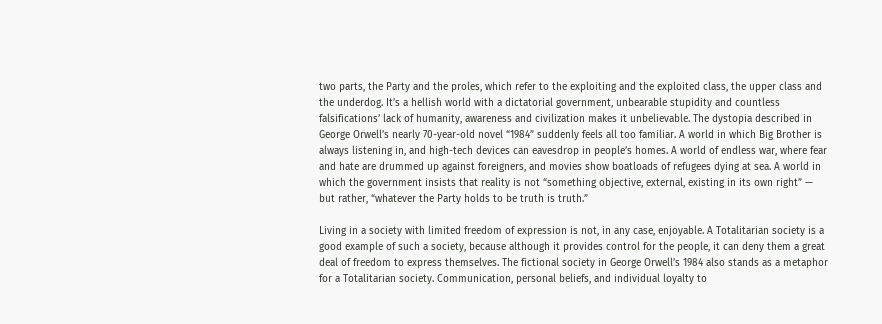two parts, the Party and the proles, which refer to the exploiting and the exploited class, the upper class and the underdog. It’s a hellish world with a dictatorial government, unbearable stupidity and countless falsifications’ lack of humanity, awareness and civilization makes it unbelievable. The dystopia described in George Orwell’s nearly 70-year-old novel “1984” suddenly feels all too familiar. A world in which Big Brother is always listening in, and high-tech devices can eavesdrop in people’s homes. A world of endless war, where fear and hate are drummed up against foreigners, and movies show boatloads of refugees dying at sea. A world in which the government insists that reality is not “something objective, external, existing in its own right” — but rather, “whatever the Party holds to be truth is truth.”

Living in a society with limited freedom of expression is not, in any case, enjoyable. A Totalitarian society is a good example of such a society, because although it provides control for the people, it can deny them a great deal of freedom to express themselves. The fictional society in George Orwell’s 1984 also stands as a metaphor for a Totalitarian society. Communication, personal beliefs, and individual loyalty to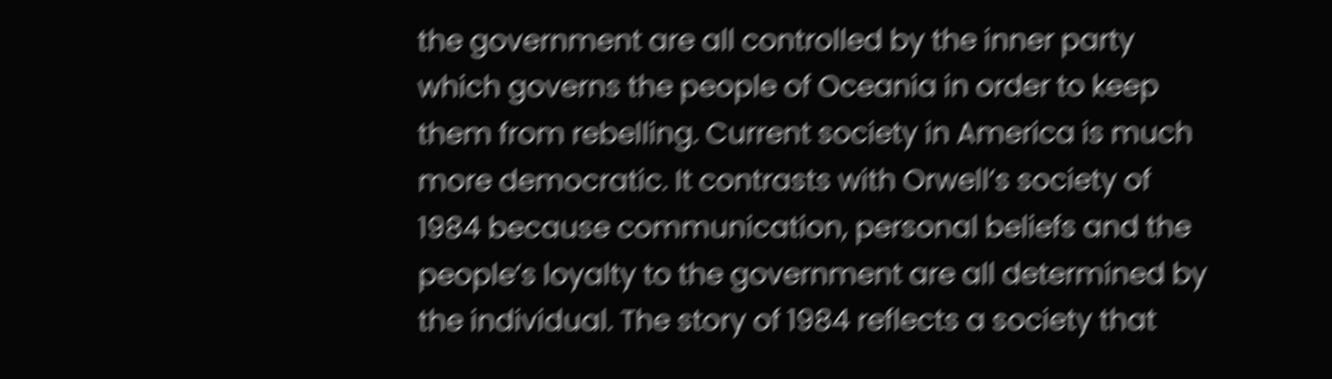the government are all controlled by the inner party which governs the people of Oceania in order to keep them from rebelling. Current society in America is much more democratic. It contrasts with Orwell’s society of 1984 because communication, personal beliefs and the people’s loyalty to the government are all determined by the individual. The story of 1984 reflects a society that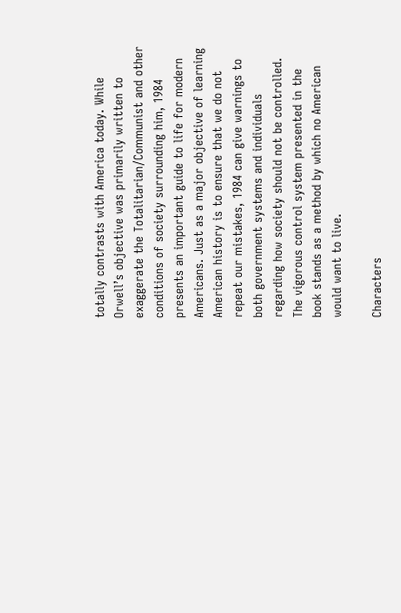totally contrasts with America today. While Orwell’s objective was primarily written to exaggerate the Totalitarian/Communist and other conditions of society surrounding him, 1984 presents an important guide to life for modern Americans. Just as a major objective of learning American history is to ensure that we do not repeat our mistakes, 1984 can give warnings to both government systems and individuals regarding how society should not be controlled. The vigorous control system presented in the book stands as a method by which no American would want to live.

Characters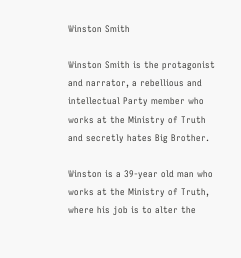Winston Smith

Winston Smith is the protagonist and narrator, a rebellious and intellectual Party member who works at the Ministry of Truth and secretly hates Big Brother.

Winston is a 39-year old man who works at the Ministry of Truth, where his job is to alter the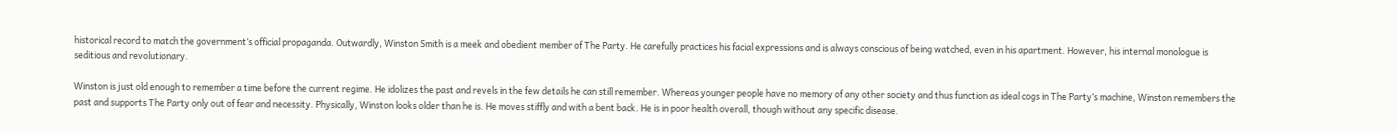historical record to match the government’s official propaganda. Outwardly, Winston Smith is a meek and obedient member of The Party. He carefully practices his facial expressions and is always conscious of being watched, even in his apartment. However, his internal monologue is seditious and revolutionary.

Winston is just old enough to remember a time before the current regime. He idolizes the past and revels in the few details he can still remember. Whereas younger people have no memory of any other society and thus function as ideal cogs in The Party’s machine, Winston remembers the past and supports The Party only out of fear and necessity. Physically, Winston looks older than he is. He moves stiffly and with a bent back. He is in poor health overall, though without any specific disease.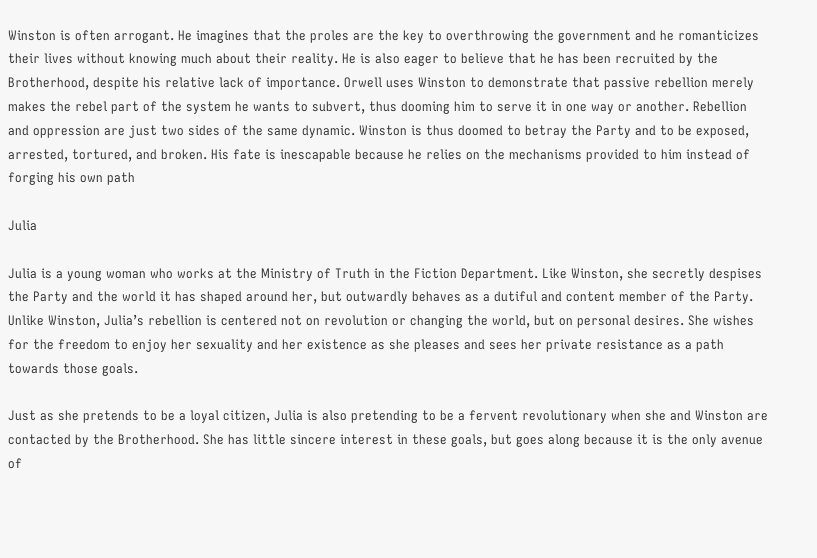Winston is often arrogant. He imagines that the proles are the key to overthrowing the government and he romanticizes their lives without knowing much about their reality. He is also eager to believe that he has been recruited by the Brotherhood, despite his relative lack of importance. Orwell uses Winston to demonstrate that passive rebellion merely makes the rebel part of the system he wants to subvert, thus dooming him to serve it in one way or another. Rebellion and oppression are just two sides of the same dynamic. Winston is thus doomed to betray the Party and to be exposed, arrested, tortured, and broken. His fate is inescapable because he relies on the mechanisms provided to him instead of forging his own path

Julia

Julia is a young woman who works at the Ministry of Truth in the Fiction Department. Like Winston, she secretly despises the Party and the world it has shaped around her, but outwardly behaves as a dutiful and content member of the Party. Unlike Winston, Julia’s rebellion is centered not on revolution or changing the world, but on personal desires. She wishes for the freedom to enjoy her sexuality and her existence as she pleases and sees her private resistance as a path towards those goals.

Just as she pretends to be a loyal citizen, Julia is also pretending to be a fervent revolutionary when she and Winston are contacted by the Brotherhood. She has little sincere interest in these goals, but goes along because it is the only avenue of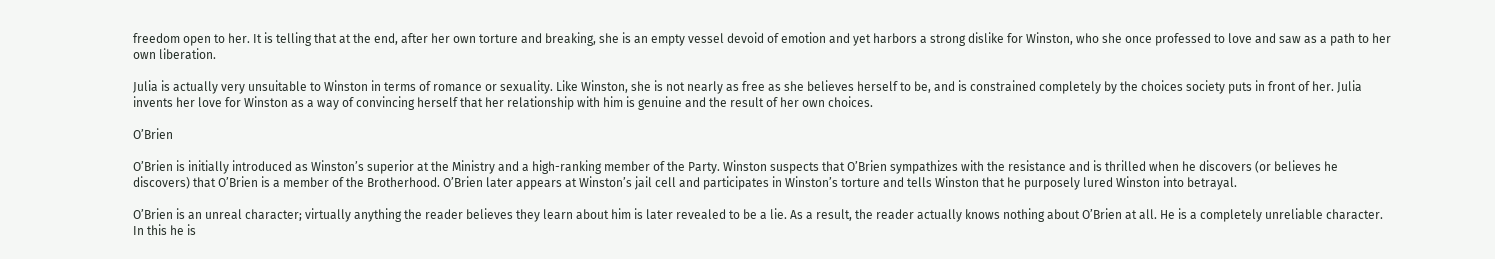freedom open to her. It is telling that at the end, after her own torture and breaking, she is an empty vessel devoid of emotion and yet harbors a strong dislike for Winston, who she once professed to love and saw as a path to her own liberation.

Julia is actually very unsuitable to Winston in terms of romance or sexuality. Like Winston, she is not nearly as free as she believes herself to be, and is constrained completely by the choices society puts in front of her. Julia invents her love for Winston as a way of convincing herself that her relationship with him is genuine and the result of her own choices.

O’Brien

O’Brien is initially introduced as Winston’s superior at the Ministry and a high-ranking member of the Party. Winston suspects that O’Brien sympathizes with the resistance and is thrilled when he discovers (or believes he discovers) that O’Brien is a member of the Brotherhood. O’Brien later appears at Winston’s jail cell and participates in Winston’s torture and tells Winston that he purposely lured Winston into betrayal.

O’Brien is an unreal character; virtually anything the reader believes they learn about him is later revealed to be a lie. As a result, the reader actually knows nothing about O’Brien at all. He is a completely unreliable character. In this he is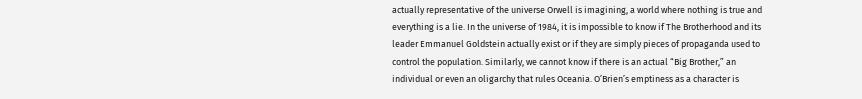actually representative of the universe Orwell is imagining, a world where nothing is true and everything is a lie. In the universe of 1984, it is impossible to know if The Brotherhood and its leader Emmanuel Goldstein actually exist or if they are simply pieces of propaganda used to control the population. Similarly, we cannot know if there is an actual “Big Brother,” an individual or even an oligarchy that rules Oceania. O’Brien’s emptiness as a character is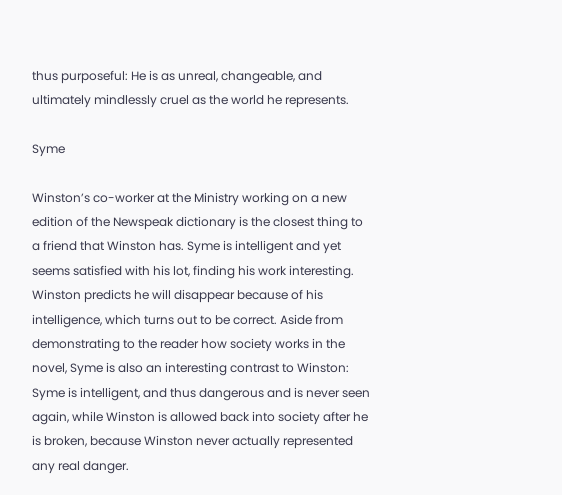thus purposeful: He is as unreal, changeable, and ultimately mindlessly cruel as the world he represents.

Syme

Winston’s co-worker at the Ministry working on a new edition of the Newspeak dictionary is the closest thing to a friend that Winston has. Syme is intelligent and yet seems satisfied with his lot, finding his work interesting. Winston predicts he will disappear because of his intelligence, which turns out to be correct. Aside from demonstrating to the reader how society works in the novel, Syme is also an interesting contrast to Winston: Syme is intelligent, and thus dangerous and is never seen again, while Winston is allowed back into society after he is broken, because Winston never actually represented any real danger.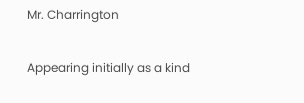Mr. Charrington

Appearing initially as a kind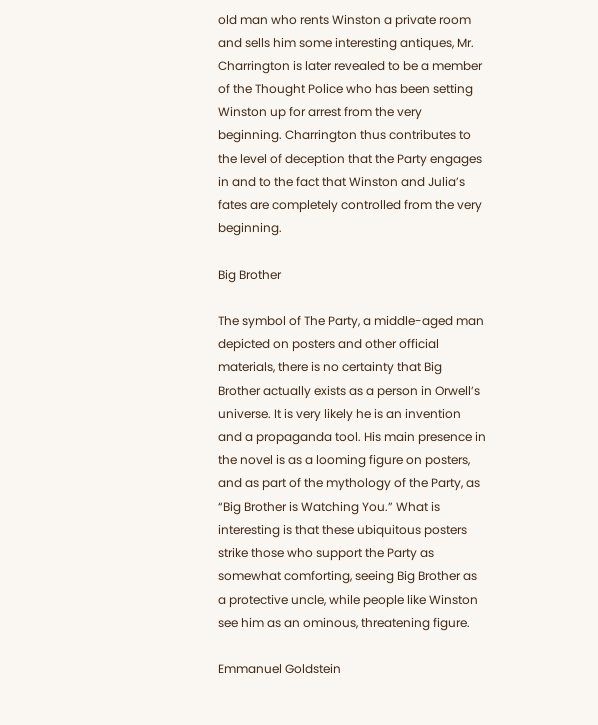old man who rents Winston a private room and sells him some interesting antiques, Mr. Charrington is later revealed to be a member of the Thought Police who has been setting Winston up for arrest from the very beginning. Charrington thus contributes to the level of deception that the Party engages in and to the fact that Winston and Julia’s fates are completely controlled from the very beginning.

Big Brother

The symbol of The Party, a middle-aged man depicted on posters and other official materials, there is no certainty that Big Brother actually exists as a person in Orwell’s universe. It is very likely he is an invention and a propaganda tool. His main presence in the novel is as a looming figure on posters, and as part of the mythology of the Party, as “Big Brother is Watching You.” What is interesting is that these ubiquitous posters strike those who support the Party as somewhat comforting, seeing Big Brother as a protective uncle, while people like Winston see him as an ominous, threatening figure.

Emmanuel Goldstein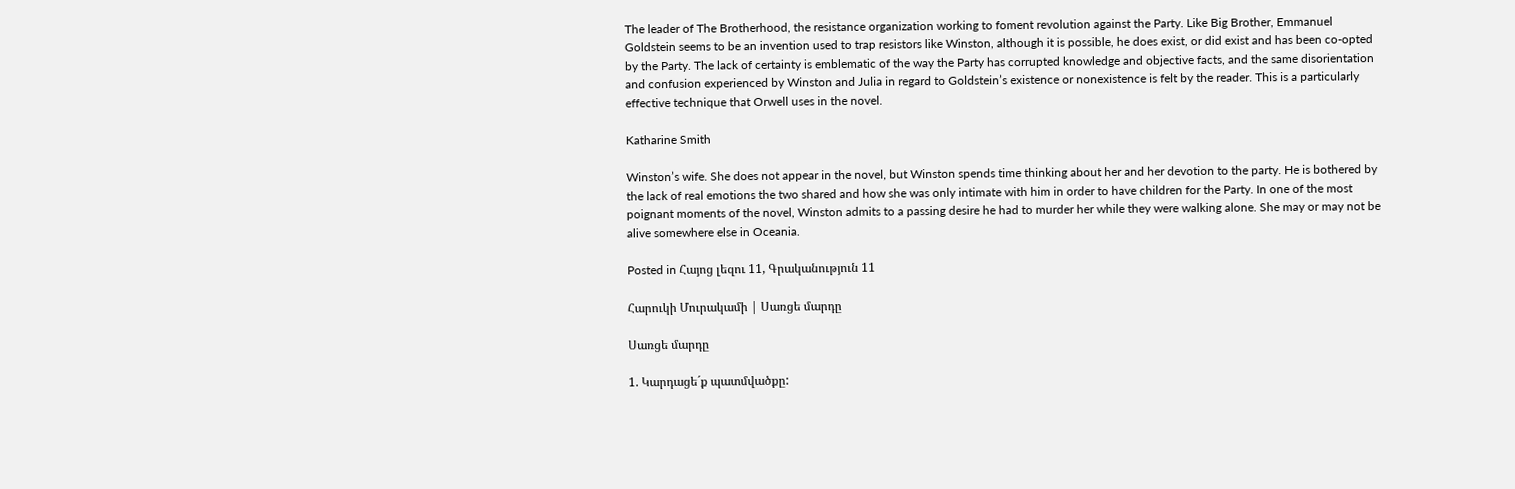The leader of The Brotherhood, the resistance organization working to foment revolution against the Party. Like Big Brother, Emmanuel Goldstein seems to be an invention used to trap resistors like Winston, although it is possible, he does exist, or did exist and has been co-opted by the Party. The lack of certainty is emblematic of the way the Party has corrupted knowledge and objective facts, and the same disorientation and confusion experienced by Winston and Julia in regard to Goldstein’s existence or nonexistence is felt by the reader. This is a particularly effective technique that Orwell uses in the novel.

Katharine Smith

Winston’s wife. She does not appear in the novel, but Winston spends time thinking about her and her devotion to the party. He is bothered by the lack of real emotions the two shared and how she was only intimate with him in order to have children for the Party. In one of the most poignant moments of the novel, Winston admits to a passing desire he had to murder her while they were walking alone. She may or may not be alive somewhere else in Oceania.

Posted in Հայոց լեզու 11, Գրականություն 11

Հարուկի Մուրակամի | Սառցե մարդը

Սառցե մարդը

1. Կարդացե´ք պատմվածքը: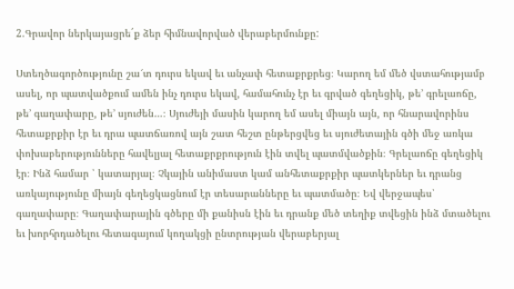2.Գրավոր ներկայացրե´ք ձեր հիմնավորված վերաբերմունքը:

Ստեղծագործությունը շա՜տ դուրս եկավ եւ անչափ հետաքրքրեց։ Կարող եմ մեծ վստահությամբ ասել, որ պատվածքում ամեն ինչ դուրս եկավ, համահունչ էր եւ գրված գեղեցիկ, թե’ գրելաոճը, թե’ գաղափարը, թե’ սյուժեն…։ Սյուժեյի մասին կարող եմ ասել միայն այն, որ հնարավորինս հետաքրքիր էր եւ դրա պատճառով այն շատ հեշտ ընթերցվեց եւ սյուժետային գծի մեջ առկա փոխաբերությունները հավելյալ հետաքրքրություն էին տվել պատմվածքին։ Գրելաոճը գեղեցիկ էր։ Ինձ համար ՝ կատարյալ։ Չկային անիմաստ կամ անհետաքրքիր պատկերներ եւ դրանց առկայությունը միայն գեղեցկացնում էր տեսարանները եւ պատմածը։ Եվ վերջապես՝ գաղափարը։ Գաղափարային գծերը մի քանիսն էին եւ դրանք մեծ տեղիք տվեցին ինձ մտածելու եւ խորհրդածելու հետագայում կողակցի ընտրության վերաբերյալ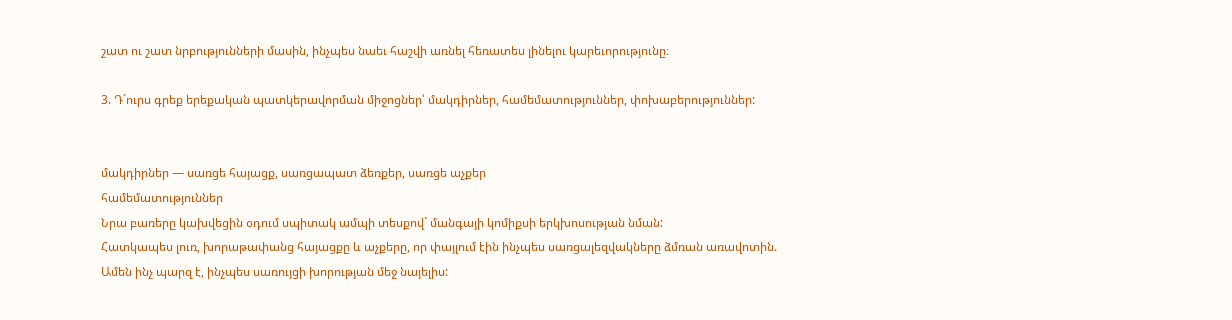շատ ու շատ նրբությունների մասին, ինչպես նաեւ հաշվի առնել հեռատես լինելու կարեւորությունը։

3. Դ´ուրս գրեք երեքական պատկերավորման միջոցներ՝ մակդիրներ, համեմատություններ, փոխաբերություններ:


մակդիրներ — սառցե հայացք, սառցապատ ձեռքեր, սառցե աչքեր
համեմատություններ
Նրա բառերը կախվեցին օդում սպիտակ ամպի տեսքով` մանգայի կոմիքսի երկխոսության նման:
Հատկապես լուռ, խորաթափանց հայացքը և աչքերը, որ փայլում էին ինչպես սառցալեզվակները ձմռան առավոտին.
Ամեն ինչ պարզ է, ինչպես սառույցի խորության մեջ նայելիս: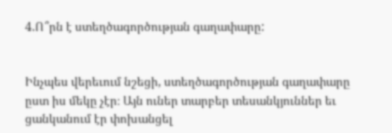4.Ո՞րն է ստեղծագործության գաղափարը:


Ինչպես վերեւում նշեցի, ստեղծագործության գաղափարը ըստ իս մեկը չէր։ Այն ուներ տարբեր տեսանկյուններ եւ ցանկանում էր փոխանցել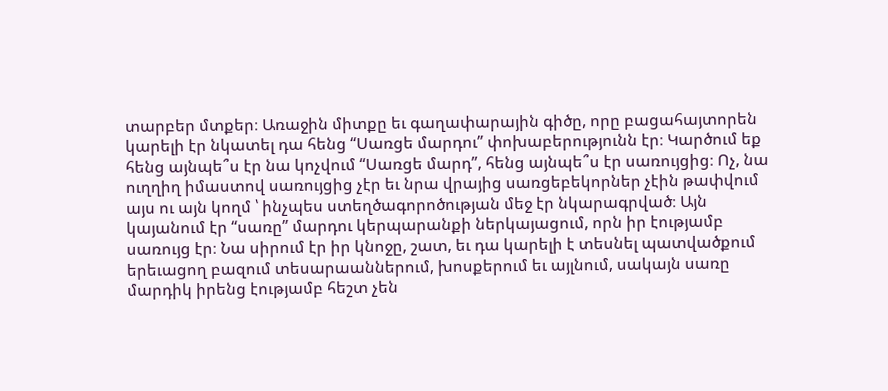տարբեր մտքեր։ Առաջին միտքը եւ գաղափարային գիծը, որը բացահայտորեն կարելի էր նկատել դա հենց “Սառցե մարդու” փոխաբերությունն էր։ Կարծում եք հենց այնպե՞ս էր նա կոչվում “Սառցե մարդ”, հենց այնպե՞ս էր սառույցից։ Ոչ, նա ուղղիղ իմաստով սառույցից չէր եւ նրա վրայից սառցեբեկորներ չէին թափվում այս ու այն կողմ ՝ ինչպես ստեղծագորոծության մեջ էր նկարագրված։ Այն կայանում էր “սառը” մարդու կերպարանքի ներկայացում, որն իր էությամբ սառույց էր։ Նա սիրում էր իր կնոջը, շատ, եւ դա կարելի է տեսնել պատվածքում երեւացող բազում տեսարաաններում, խոսքերում եւ այլնում, սակայն սառը մարդիկ իրենց էությամբ հեշտ չեն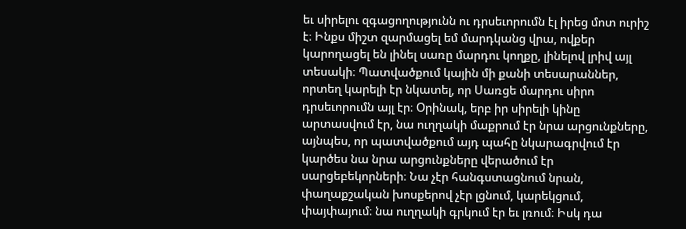եւ սիրելու զգացողությունն ու դրսեւորումն էլ իրեց մոտ ուրիշ է։ Ինքս միշտ զարմացել եմ մարդկանց վրա, ովքեր կարողացել են լինել սառը մարդու կողքը, լինելով լրիվ այլ տեսակի։ Պատվածքում կային մի քանի տեսարաններ, որտեղ կարելի էր նկատել, որ Սառցե մարդու սիրո դրսեւորումն այլ էր։ Օրինակ, երբ իր սիրելի կինը արտասվում էր, նա ուղղակի մաքրում էր նրա արցունքները, այնպես, որ պատվածքում այդ պահը նկարագրվում էր կարծես նա նրա արցունքները վերածում էր սարցեբեկորների։ Նա չէր հանգստացնում նրան, փաղաքշական խոսքերով չէր լցնում, կարեկցում, փայփայում։ նա ուղղակի գրկում էր եւ լռում։ Իսկ դա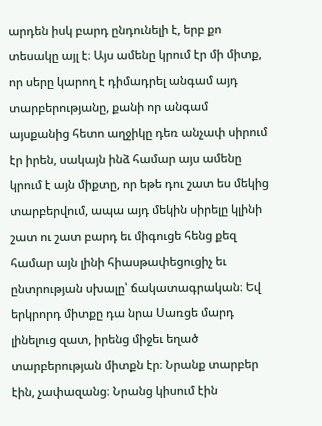արդեն իսկ բարդ ընդունելի է, երբ քո տեսակը այլ է։ Այս ամենը կրում էր մի միտք, որ սերը կարող է դիմադրել անգամ այդ տարբերությանը, քանի որ անգամ այսքանից հետո աղջիկը դեռ անչափ սիրում էր իրեն, սակայն ինձ համար այս ամենը կրում է այն միքտը, որ եթե դու շատ ես մեկից տարբերվում, ապա այդ մեկին սիրելը կլինի շատ ու շատ բարդ եւ միգուցե հենց քեզ համար այն լինի հիասթափեցուցիչ եւ ընտրության սխալը՝ ճակատագրական։ Եվ երկրորդ միտքը դա նրա Սառցե մարդ լինելուց զատ, իրենց միջեւ եղած տարբերության միտքն էր։ Նրանք տարբեր էին, չափազանց։ Նրանց կիսում էին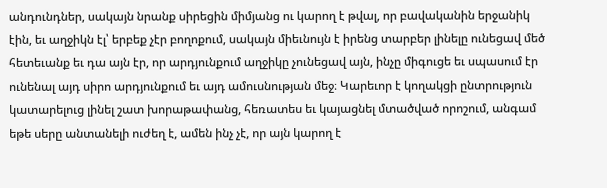անդունդներ, սակայն նրանք սիրեցին միմյանց ու կարող է թվալ, որ բավականին երջանիկ էին, եւ աղջիկն էլ՝ երբեք չէր բողոքում, սակայն միեւնույն է իրենց տարբեր լինելը ունեցավ մեծ հետեւանք եւ դա այն էր, որ արդյունքում աղջիկը չունեցավ այն, ինչը միգուցե եւ սպասում էր ունենալ այդ սիրո արդյունքում եւ այդ ամուսնության մեջ։ Կարեւոր է կողակցի ընտրություն կատարելուց լինել շատ խորաթափանց, հեռատես եւ կայացնել մտածված որոշում, անգամ եթե սերը անտանելի ուժեղ է, ամեն ինչ չէ, որ այն կարող է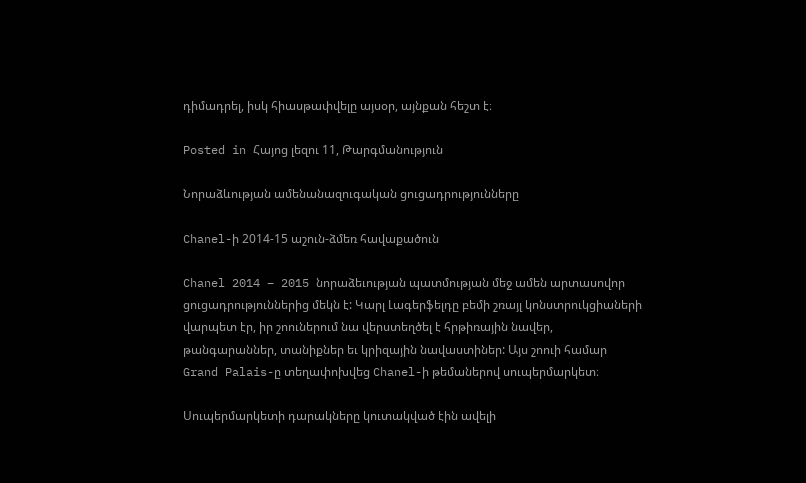դիմադրել, իսկ հիասթափվելը այսօր, այնքան հեշտ է։

Posted in Հայոց լեզու 11, Թարգմանություն

Նորաձևության ամենանազուգական ցուցադրությունները

Chanel-ի 2014-15 աշուն-ձմեռ հավաքածուն

Chanel 2014 – 2015 նորաձեւության պատմության մեջ ամեն արտասովոր ցուցադրություններից մեկն է: Կարլ Լագերֆելդը բեմի շռայլ կոնստրուկցիաների վարպետ էր, իր շոուներում նա վերստեղծել է հրթիռային նավեր, թանգարաններ, տանիքներ եւ կրիզային նավաստիներ: Այս շոուի համար Grand Palais-ը տեղափոխվեց Chanel-ի թեմաներով սուպերմարկետ։

Սուպերմարկետի դարակները կուտակված էին ավելի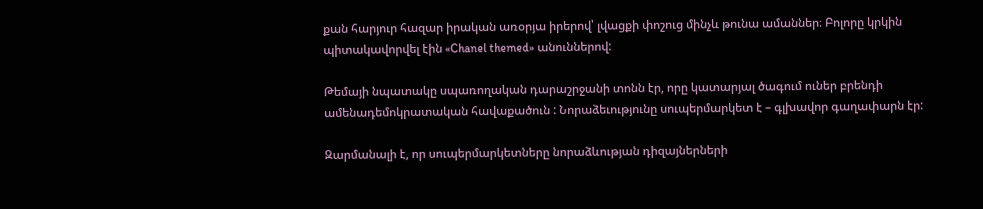քան հարյուր հազար իրական առօրյա իրերով՝ լվացքի փոշուց մինչև թունա ամաններ։ Բոլորը կրկին պիտակավորվել էին «Chanel themed» անուններով:

Թեմայի նպատակը սպառողական դարաշրջանի տոնն էր, որը կատարյալ ծագում ուներ բրենդի ամենադեմոկրատական հավաքածուն : Նորաձեւությունը սուպերմարկետ է – գլխավոր գաղափարն էր:

Զարմանալի է, որ սուպերմարկետները նորաձևության դիզայներների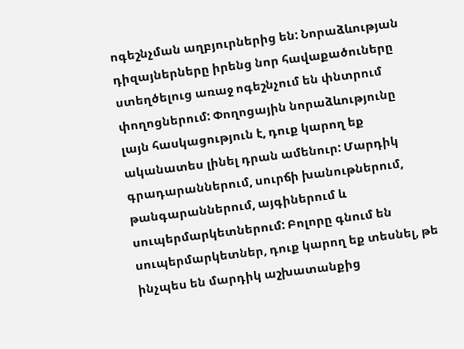ոգեշնչման աղբյուրներից են: Նորաձևության դիզայներները իրենց նոր հավաքածուները ստեղծելուց առաջ ոգեշնչում են փնտրում փողոցներում: Փողոցային նորաձևությունը լայն հասկացություն է, դուք կարող եք ականատես լինել դրան ամենուր: Մարդիկ գրադարաններում, սուրճի խանութներում, թանգարաններում, այգիներում և սուպերմարկետներում: Բոլորը գնում են սուպերմարկետներ, դուք կարող եք տեսնել, թե ինչպես են մարդիկ աշխատանքից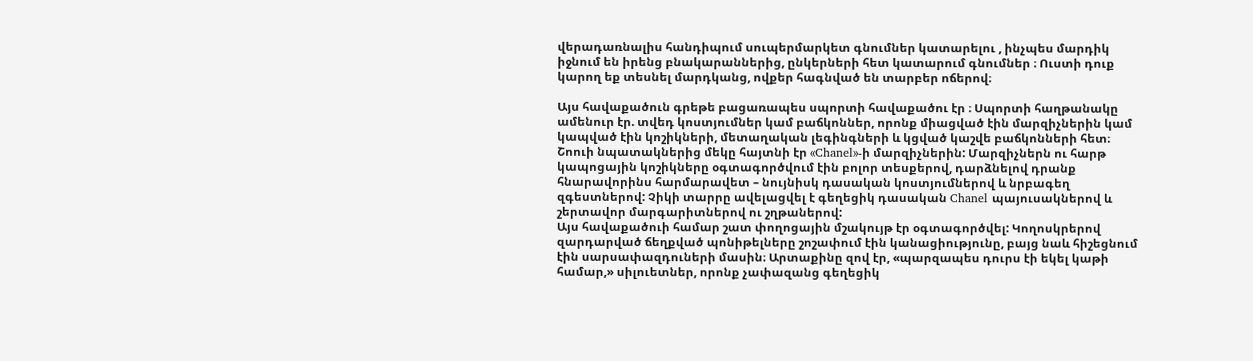վերադառնալիս հանդիպում սուպերմարկետ գնումներ կատարելու , ինչպես մարդիկ իջնում են իրենց բնակարաններից, ընկերների հետ կատարում գնումներ ։ Ուստի դուք կարող եք տեսնել մարդկանց, ովքեր հագնված են տարբեր ոճերով։

Այս հավաքածուն գրեթե բացառապես սպորտի հավաքածու էր ։ Սպորտի հաղթանակը ամենուր էր. տվեդ կոստյումներ կամ բաճկոններ, որոնք միացված էին մարզիչներին կամ կապված էին կոշիկների, մետաղական լեգինգների և կցված կաշվե բաճկոնների հետ։ Շոուի նպատակներից մեկը հայտնի էր «Chanel»-ի մարզիչներին: Մարզիչներն ու հարթ կապոցային կոշիկները օգտագործվում էին բոլոր տեսքերով, դարձնելով դրանք հնարավորինս հարմարավետ – նույնիսկ դասական կոստյումներով և նրբագեղ զգեստներով: Չիկի տարրը ավելացվել է գեղեցիկ դասական Chanel պայուսակներով և շերտավոր մարգարիտներով ու շղթաներով:
Այս հավաքածուի համար շատ փողոցային մշակույթ էր օգտագործվել: Կողոսկրերով զարդարված ճեղքված պոնիթելները շոշափում էին կանացիությունը, բայց նաև հիշեցնում էին սարսափազդուների մասին։ Արտաքինը զով էր, «պարզապես դուրս էի եկել կաթի համար,» սիլուետներ, որոնք չափազանց գեղեցիկ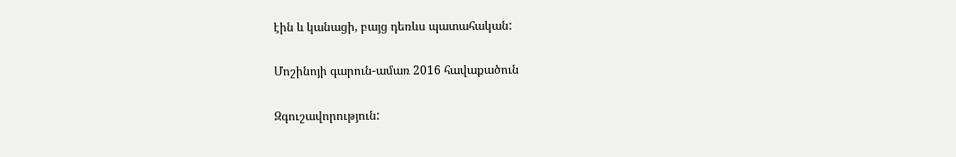էին և կանացի, բայց դեռևս պատահական:

Մոշինոյի գարուն-ամառ 2016 հավաքածուն

Զգուշավորություն: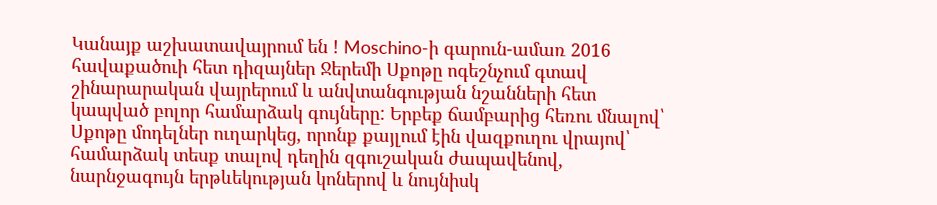Կանայք աշխատավայրում են ! Moschino-ի գարուն-ամառ 2016 հավաքածուի հետ դիզայներ Ջերեմի Սքոթը ոգեշնչում գտավ շինարարական վայրերում և անվտանգության նշանների հետ կապված բոլոր համարձակ գույները: Երբեք ճամբարից հեռու մնալով՝ Սքոթը մոդելներ ուղարկեց, որոնք քայլում էին վազքուղու վրայով՝ համարձակ տեսք տալով դեղին զգուշական ժապավենով, նարնջագույն երթևեկության կոներով և նույնիսկ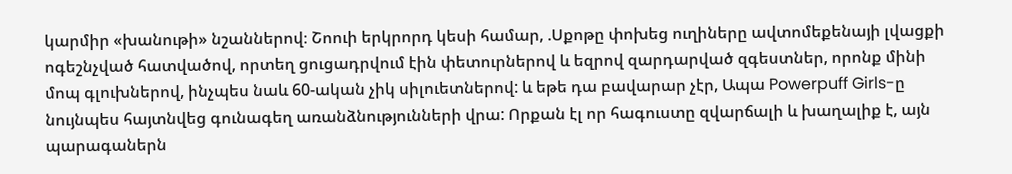կարմիր «խանութի» նշաններով։ Շոուի երկրորդ կեսի համար, .Սքոթը փոխեց ուղիները ավտոմեքենայի լվացքի ոգեշնչված հատվածով, որտեղ ցուցադրվում էին փետուրներով և եզրով զարդարված զգեստներ, որոնք մինի մոպ գլուխներով, ինչպես նաև 60-ական չիկ սիլուետներով: և եթե դա բավարար չէր, Ապա Powerpuff Girls-ը նույնպես հայտնվեց գունագեղ առանձնությունների վրա: Որքան էլ որ հագուստը զվարճալի և խաղալիք է, այն պարագաներն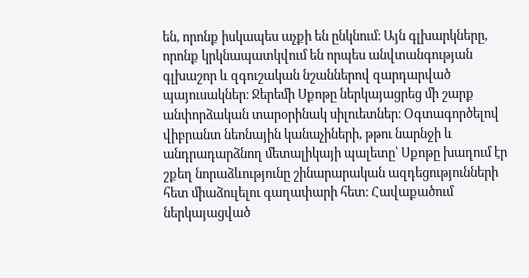են, որոնք իսկապես աչքի են ընկնում։ Այն գլխարկները, որոնք կրկնապատկվում են որպես անվտանգության գլխաշոր և զգուշական նշաններով զարդարված պայուսակներ։ Ջերեմի Սքոթը ներկայացրեց մի շարք անփորձական տարօրինակ սիլուետներ։ Օգտագործելով վիբրանտ նեոնային կանաչիների, թթու նարնջի և անդրադարձնող մետալիկայի պալետը՝ Սքոթը խաղում էր շքեղ նորաձևությունը շինարարական ազդեցությունների հետ միաձուլելու գաղափարի հետ։ Հավաքածում ներկայացված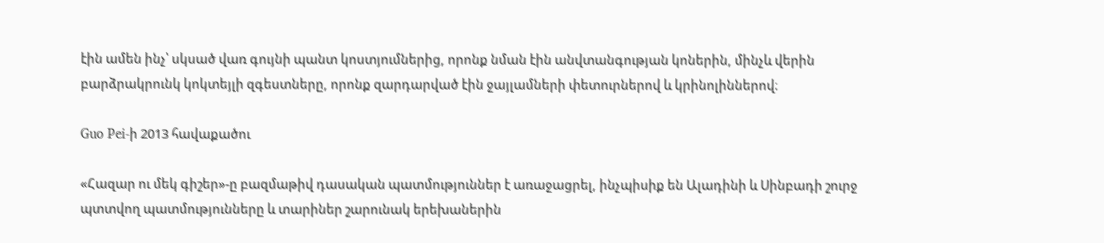էին ամեն ինչ՝ սկսած վառ գույնի պանտ կոստյումներից, որոնք նման էին անվտանգության կոներին, մինչև վերին բարձրակրունկ կոկտեյլի զգեստները, որոնք զարդարված էին ջայլամների փետուրներով և կրինոլիններով։

Guo Pei-ի 2013 հավաքածու

«Հազար ու մեկ գիշեր»-ը բազմաթիվ դասական պատմություններ է առաջացրել, ինչպիսիք են Ալադինի և Սինբադի շուրջ պտտվող պատմությունները և տարիներ շարունակ երեխաներին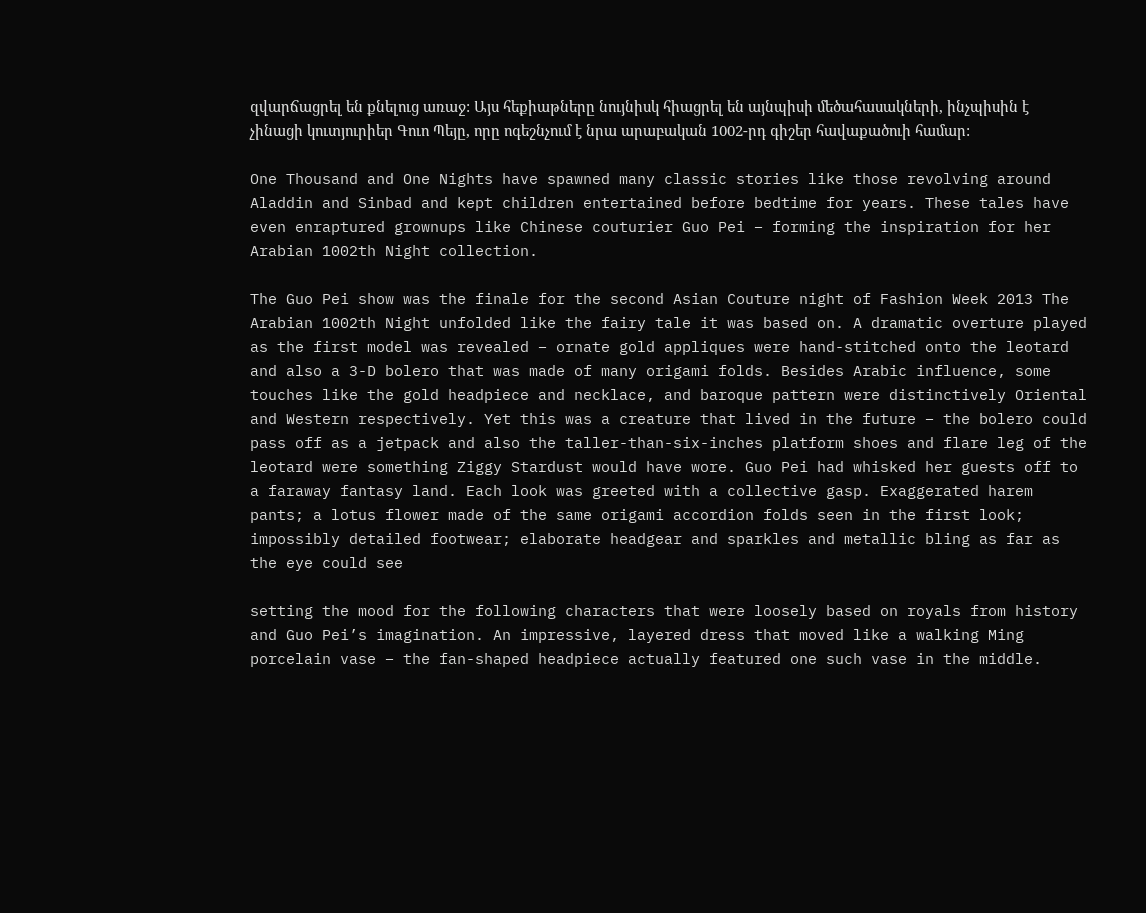զվարճացրել են քնելուց առաջ: Այս հեքիաթները նույնիսկ հիացրել են այնպիսի մեծահասակների, ինչպիսին է չինացի կուտյուրիեր Գուո Պեյը, որը ոգեշնչում է նրա արաբական 1002-րդ գիշեր հավաքածուի համար:

One Thousand and One Nights have spawned many classic stories like those revolving around Aladdin and Sinbad and kept children entertained before bedtime for years. These tales have even enraptured grownups like Chinese couturier Guo Pei – forming the inspiration for her Arabian 1002th Night collection.

The Guo Pei show was the finale for the second Asian Couture night of Fashion Week 2013 The Arabian 1002th Night unfolded like the fairy tale it was based on. A dramatic overture played as the first model was revealed – ornate gold appliques were hand-stitched onto the leotard and also a 3-D bolero that was made of many origami folds. Besides Arabic influence, some touches like the gold headpiece and necklace, and baroque pattern were distinctively Oriental and Western respectively. Yet this was a creature that lived in the future – the bolero could pass off as a jetpack and also the taller-than-six-inches platform shoes and flare leg of the leotard were something Ziggy Stardust would have wore. Guo Pei had whisked her guests off to a faraway fantasy land. Each look was greeted with a collective gasp. Exaggerated harem pants; a lotus flower made of the same origami accordion folds seen in the first look; impossibly detailed footwear; elaborate headgear and sparkles and metallic bling as far as the eye could see

setting the mood for the following characters that were loosely based on royals from history and Guo Pei’s imagination. An impressive, layered dress that moved like a walking Ming porcelain vase – the fan-shaped headpiece actually featured one such vase in the middle.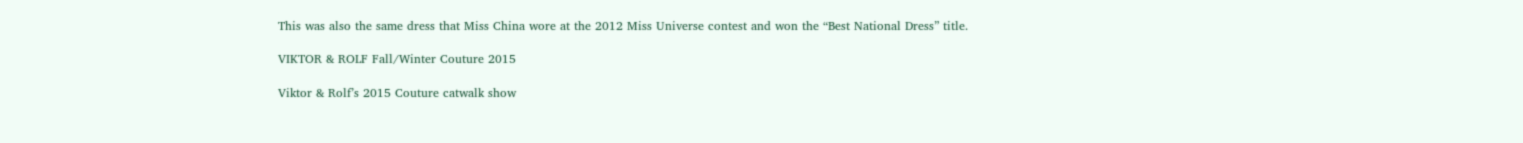This was also the same dress that Miss China wore at the 2012 Miss Universe contest and won the “Best National Dress” title.

VIKTOR & ROLF Fall/Winter Couture 2015

Viktor & Rolf’s 2015 Couture catwalk show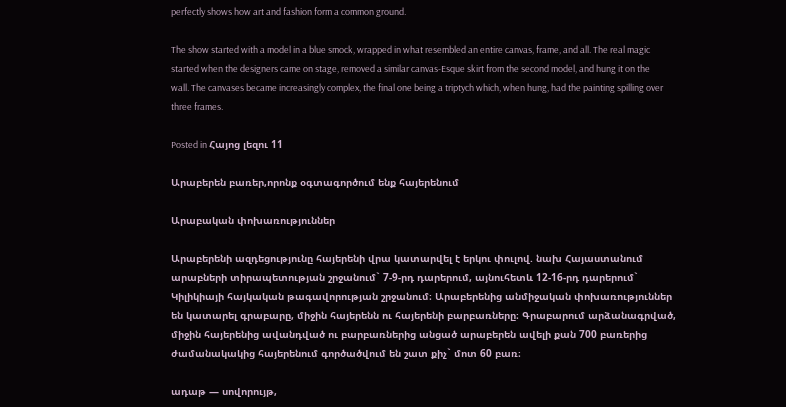perfectly shows how art and fashion form a common ground.

The show started with a model in a blue smock, wrapped in what resembled an entire canvas, frame, and all. The real magic started when the designers came on stage, removed a similar canvas-Esque skirt from the second model, and hung it on the wall. The canvases became increasingly complex, the final one being a triptych which, when hung, had the painting spilling over three frames.

Posted in Հայոց լեզու 11

Արաբերեն բառեր,որոնք օգտագործում ենք հայերենում

Արաբական փոխառություններ

Արաբերենի ազդեցությունը հայերենի վրա կատարվել է երկու փուլով. նախ Հայաստանում արաբների տիրապետության շրջանում` 7-9-րդ դարերում, այնուհետև 12-16-րդ դարերում` Կիլիկիայի հայկական թագավորության շրջանում։ Արաբերենից անմիջական փոխառություններ են կատարել գրաբարը, միջին հայերենն ու հայերենի բարբառները։ Գրաբարում արձանագրված, միջին հայերենից ավանդված ու բարբառներից անցած արաբերեն ավելի քան 700 բառերից ժամանակակից հայերենում գործածվում են շատ քիչ` մոտ 60 բառ։

ադաթ — սովորույթ,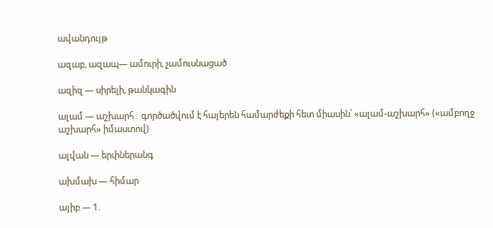ավանդույթ

ազաբ, ազապ— ամուրի, չամուսնացած

ազիզ — սիրելի, թանկագին

ալամ — աշխարհ․ գործածվում է հայերեն համարժեքի հետ միասին՝ «ալամ-աշխարհ» («ամբողջ աշխարհ» իմաստով)

ալվան — երփներանգ

ախմախ — հիմար

այիբ — 1.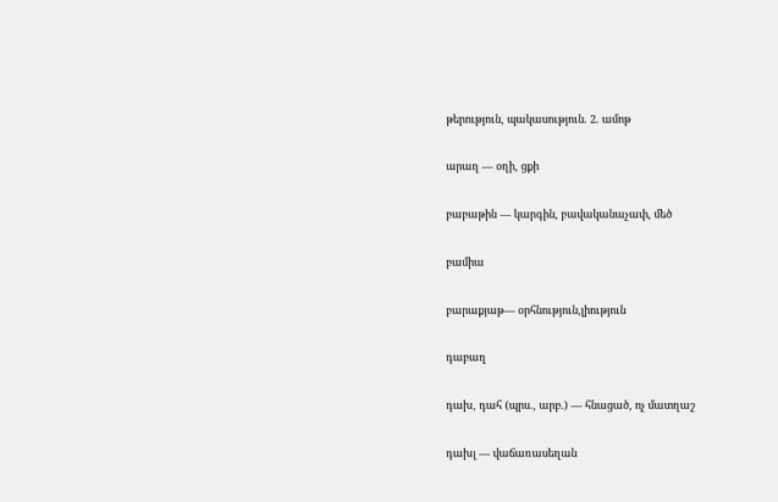թերություն, պակասություն. 2. ամոթ

արաղ — օղի, ցքի

բաբաթին — կարգին, բավականաչափ, մեծ

բամիա

բարաքյաթ— օրհնություն,լիություն

դաբաղ

դախ, դահ (պրս., արբ.) — հնացած, ոչ մատղաշ

դախլ — վաճառասեղան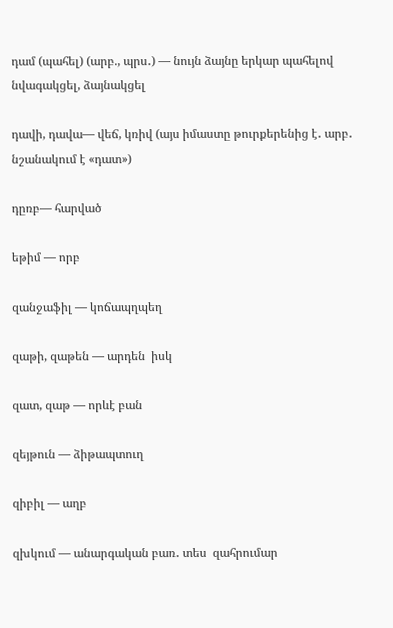դամ (պահել) (արբ., պրս․) — նույն ձայնը երկար պահելով նվագակցել, ձայնակցել

դավի, դավա— վեճ, կռիվ (այս իմաստը թուրքերենից է․ արբ․ նշանակում է «դատ»)

դըռբ— հարված

եթիմ — որբ

զանջաֆիլ — կոճապղպեղ

զաթի, զաթեն — արդեն  իսկ

զատ, զաթ — որևէ բան

զեյթուն — ձիթապտուղ

զիբիլ — աղբ

զխկում — անարգական բառ․ տես  զահրումար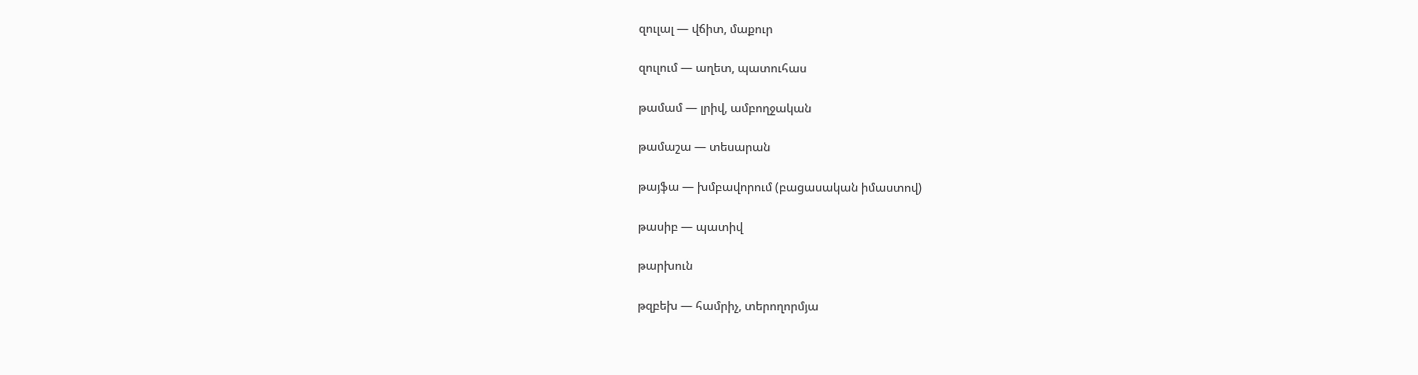զուլալ — վճիտ, մաքուր

զուլում — աղետ, պատուհաս

թամամ — լրիվ, ամբողջական

թամաշա — տեսարան

թայֆա — խմբավորում (բացասական իմաստով)

թասիբ — պատիվ

թարխուն

թզբեխ — համրիչ, տերողորմյա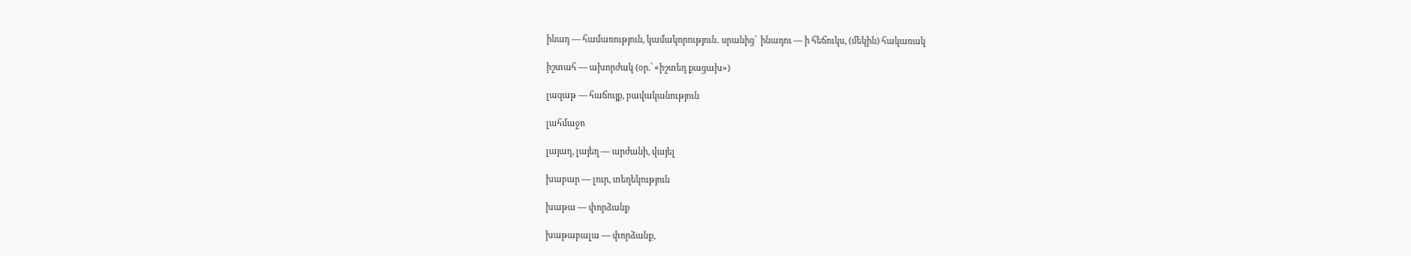ինադ — համառություն, կամակորություն․ սրանից՝  ինադու — ի հեճուկս, (մեկին) հակառակ

իշտահ — ախորժակ (օր.՝ «իշտեդ քացախ»)

լազաթ — հաճույք, բավականություն

լահմաջո

լայաղ, լայեղ — արժանի, վայել

խաբար — լուր, տեղեկություն

խաթա — փորձանք

խաթաբալա — փորձանք,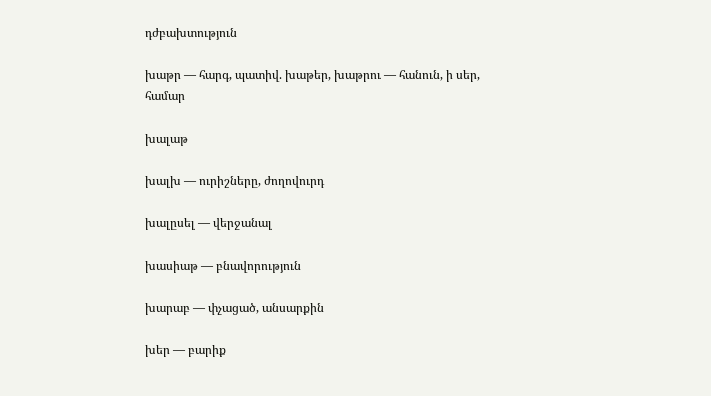դժբախտություն

խաթր — հարգ, պատիվ. խաթեր, խաթրու — հանուն, ի սեր, համար

խալաթ

խալխ — ուրիշները, ժողովուրդ

խալըսել — վերջանալ

խասիաթ — բնավորություն

խարաբ — փչացած, անսարքին

խեր — բարիք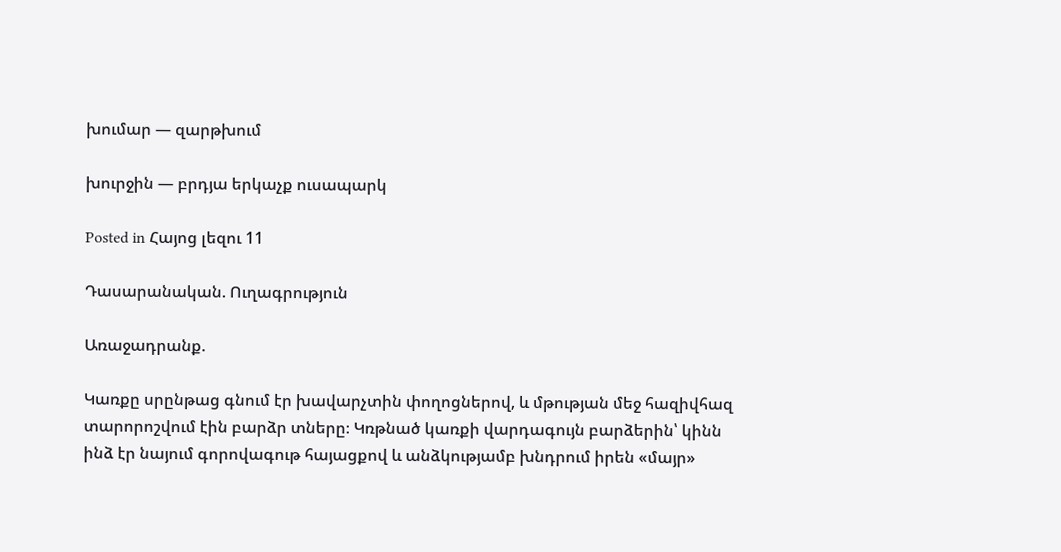խումար — զարթխում

խուրջին — բրդյա երկաչք ուսապարկ

Posted in Հայոց լեզու 11

Դասարանական. Ուղագրություն

Առաջադրանք.

Կառքը սրընթաց գնում էր խավարչտին փողոցներով, և մթության մեջ հազիվհազ տարորոշվում էին բարձր տները։ Կռթնած կառքի վարդագույն բարձերին՝ կինն ինձ էր նայում գորովագութ հայացքով և անձկությամբ խնդրում իրեն «մայր»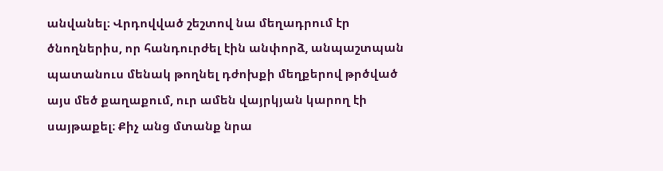անվանել։ Վրդովված շեշտով նա մեղադրում էր ծնողներիս, որ հանդուրժել էին անփորձ, անպաշտպան պատանուս մենակ թողնել դժոխքի մեղքերով թրծված այս մեծ քաղաքում, ուր ամեն վայրկյան կարող էի սայթաքել։ Քիչ անց մտանք նրա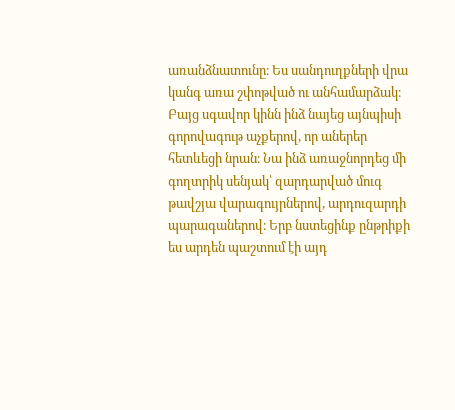առանձնատունը։ Ես սանդուղքների վրա կանգ առա շփոթված ու անհամարձակ։ Բայց սգավոր կինն ինձ նայեց այնպիսի գորովագութ աչքերով, որ աներեր հետևեցի նրան։ Նա ինձ առաջնորդեց մի գողտրիկ սենյակ՝ զարդարված մուգ թավշյա վարագույրներով, արդուզարդի պարագաներով։ Երբ նստեցինք ընթրիքի ես արդեն պաշտում էի այդ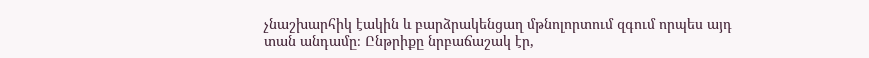չնաշխարհիկ էակին և բարձրակենցաղ մթնոլորտում զգում որպես այդ տան անդամը։ Ընթրիքը նրբաճաշակ էր,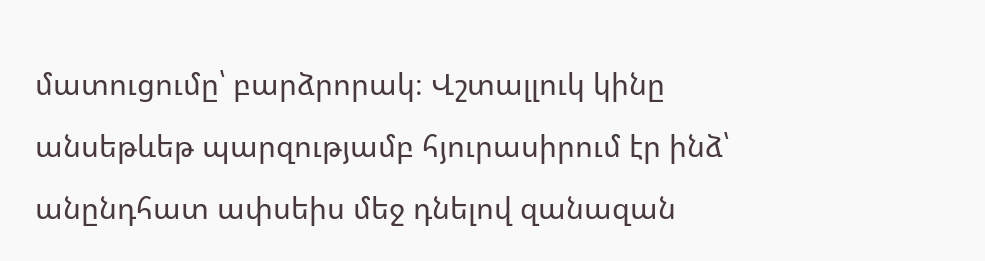մատուցումը՝ բարձրորակ։ Վշտալլուկ կինը անսեթևեթ պարզությամբ հյուրասիրում էր ինձ՝ անընդհատ ափսեիս մեջ դնելով զանազան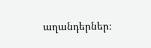աղանդերներ։